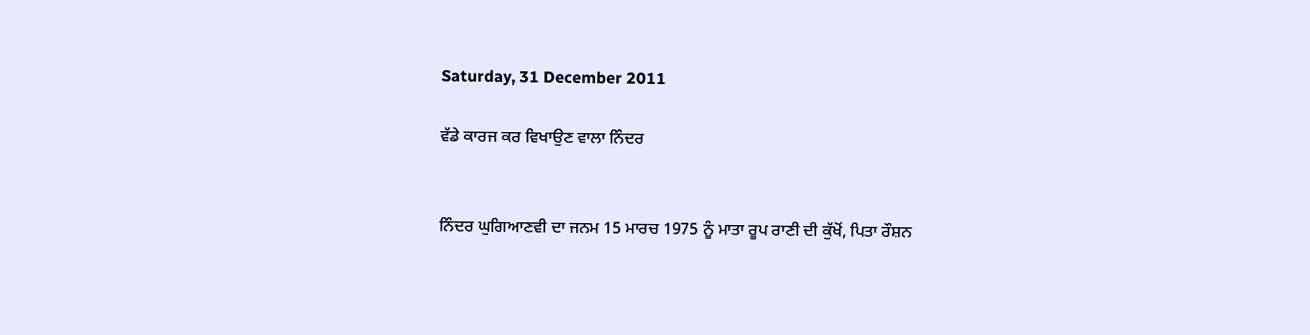Saturday, 31 December 2011

ਵੱਡੇ ਕਾਰਜ ਕਰ ਵਿਖਾਉਣ ਵਾਲਾ ਨਿੰਦਰ


ਨਿੰਦਰ ਘੁਗਿਆਣਵੀ ਦਾ ਜਨਮ 15 ਮਾਰਚ 1975 ਨੂੰ ਮਾਤਾ ਰੂਪ ਰਾਣੀ ਦੀ ਕੁੱਖੋਂ, ਪਿਤਾ ਰੌਸ਼ਨ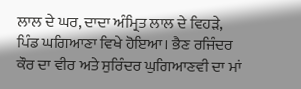ਲਾਲ ਦੇ ਘਰ, ਦਾਦਾ ਅੰਮ੍ਰਿਤ ਲਾਲ ਦੇ ਵਿਹੜੇ, ਪਿੰਡ ਘਗਿਆਣਾ ਵਿਖੇ ਹੋਇਆ। ਭੈਣ ਰਜਿੰਦਰ ਕੌਰ ਦਾ ਵੀਰ ਅਤੇ ਸੁਰਿੰਦਰ ਘੁਗਿਆਣਵੀ ਦਾ ਮਾਂ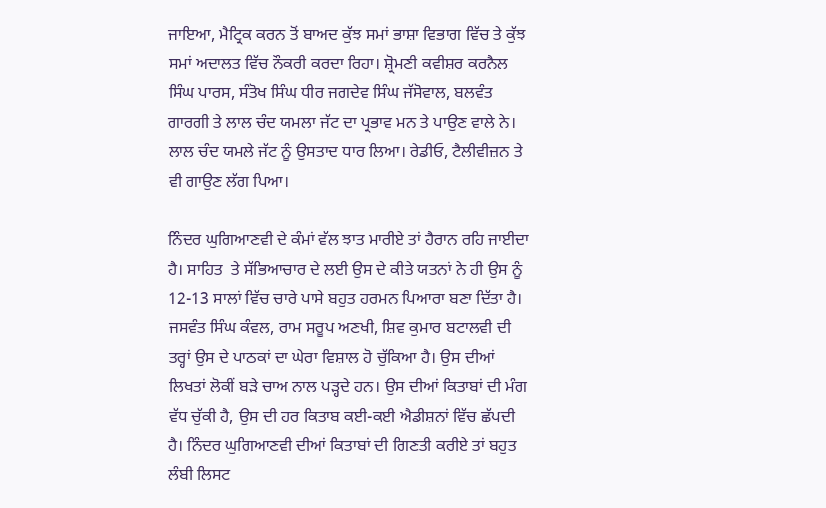ਜਾਇਆ, ਮੈਟ੍ਰਿਕ ਕਰਨ ਤੋਂ ਬਾਅਦ ਕੁੱਝ ਸਮਾਂ ਭਾਸ਼ਾ ਵਿਭਾਗ ਵਿੱਚ ਤੇ ਕੁੱਝ ਸਮਾਂ ਅਦਾਲਤ ਵਿੱਚ ਨੌਕਰੀ ਕਰਦਾ ਰਿਹਾ। ਸ਼੍ਰੋਮਣੀ ਕਵੀਸ਼ਰ ਕਰਨੈਲ ਸਿੰਘ ਪਾਰਸ, ਸੰਤੋਖ ਸਿੰਘ ਧੀਰ ਜਗਦੇਵ ਸਿੰਘ ਜੱਸੋਵਾਲ, ਬਲਵੰਤ ਗਾਰਗੀ ਤੇ ਲਾਲ ਚੰਦ ਯਮਲਾ ਜੱਟ ਦਾ ਪ੍ਰਭਾਵ ਮਨ ਤੇ ਪਾਉਣ ਵਾਲੇ ਨੇ। ਲਾਲ ਚੰਦ ਯਮਲੇ ਜੱਟ ਨੂੰ ਉਸਤਾਦ ਧਾਰ ਲਿਆ। ਰੇਡੀਓ, ਟੈਲੀਵੀਜ਼ਨ ਤੇ ਵੀ ਗਾਉਣ ਲੱਗ ਪਿਆ।

ਨਿੰਦਰ ਘੁਗਿਆਣਵੀ ਦੇ ਕੰਮਾਂ ਵੱਲ ਝਾਤ ਮਾਰੀਏ ਤਾਂ ਹੈਰਾਨ ਰਹਿ ਜਾਈਦਾ ਹੈ। ਸਾਹਿਤ  ਤੇ ਸੱਭਿਆਚਾਰ ਦੇ ਲਈ ਉਸ ਦੇ ਕੀਤੇ ਯਤਨਾਂ ਨੇ ਹੀ ਉਸ ਨੂੰ 12-13 ਸਾਲਾਂ ਵਿੱਚ ਚਾਰੇ ਪਾਸੇ ਬਹੁਤ ਹਰਮਨ ਪਿਆਰਾ ਬਣਾ ਦਿੱਤਾ ਹੈ। ਜਸਵੰਤ ਸਿੰਘ ਕੰਵਲ, ਰਾਮ ਸਰੂਪ ਅਣਖੀ, ਸ਼ਿਵ ਕੁਮਾਰ ਬਟਾਲਵੀ ਦੀ ਤਰ੍ਹਾਂ ਉਸ ਦੇ ਪਾਠਕਾਂ ਦਾ ਘੇਰਾ ਵਿਸ਼ਾਲ ਹੋ ਚੁੱਕਿਆ ਹੈ। ਉਸ ਦੀਆਂ ਲਿਖਤਾਂ ਲੋਕੀਂ ਬੜੇ ਚਾਅ ਨਾਲ ਪੜ੍ਹਦੇ ਹਨ। ਉਸ ਦੀਆਂ ਕਿਤਾਬਾਂ ਦੀ ਮੰਗ ਵੱਧ ਚੁੱਕੀ ਹੈ, ਉਸ ਦੀ ਹਰ ਕਿਤਾਬ ਕਈ-ਕਈ ਐਡੀਸ਼ਨਾਂ ਵਿੱਚ ਛੱਪਦੀ ਹੈ। ਨਿੰਦਰ ਘੁਗਿਆਣਵੀ ਦੀਆਂ ਕਿਤਾਬਾਂ ਦੀ ਗਿਣਤੀ ਕਰੀਏ ਤਾਂ ਬਹੁਤ ਲੰਬੀ ਲਿਸਟ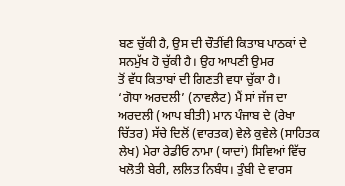ਬਣ ਚੁੱਕੀ ਹੈ, ਉਸ ਦੀ ਚੌਤੀਂਵੀ ਕਿਤਾਬ ਪਾਠਕਾਂ ਦੇ ਸਨਮੁੱਖ ਹੋ ਚੁੱਕੀ ਹੈ। ਉਹ ਆਪਣੀ ਉਮਰ
ਤੋਂ ਵੱਧ ਕਿਤਾਬਾਂ ਦੀ ਗਿਣਤੀ ਵਧਾ ਚੁੱਕਾ ਹੈ।
‘ਗੋਧਾ ਅਰਦਲੀ’ (ਨਾਵਲੈਟ) ਮੈਂ ਸਾਂ ਜੱਜ ਦਾ ਅਰਦਲੀ (ਆਪ ਬੀਤੀ) ਮਾਨ ਪੰਜਾਬ ਦੇ (ਰੇਖਾ ਚਿੱਤਰ) ਸੱਚੇ ਦਿਲੋਂ (ਵਾਰਤਕ) ਵੇਲੇ ਕੁਵੇਲੇ (ਸਾਹਿਤਕ ਲੇਖ) ਮੇਰਾ ਰੇਡੀਓ ਨਾਮਾ (ਯਾਦਾਂ) ਸਿਵਿਆਂ ਵਿੱਚ ਖਲੋਤੀ ਬੇਰੀ, ਲਲਿਤ ਨਿਬੰਧ। ਤੁੰਬੀ ਦੇ ਵਾਰਸ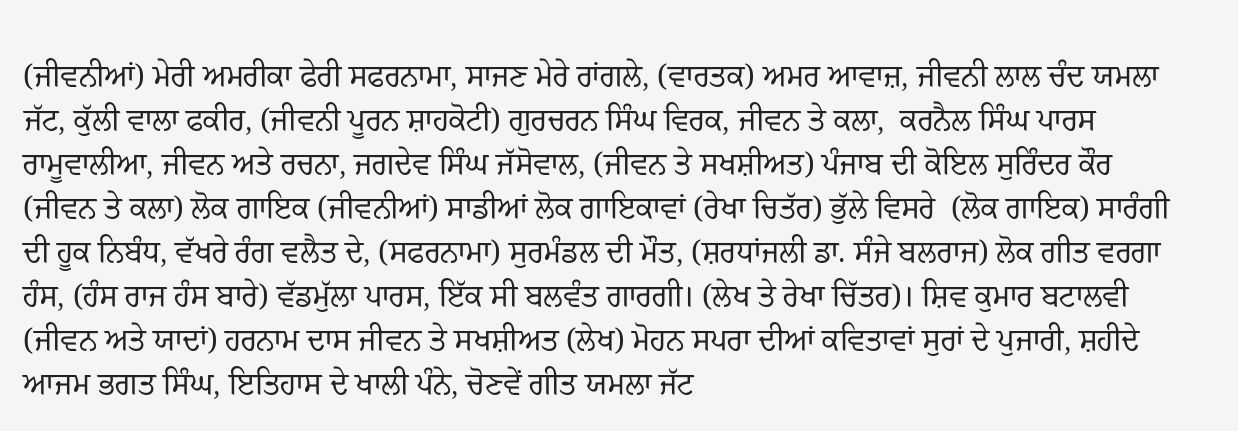(ਜੀਵਨੀਆਂ) ਮੇਰੀ ਅਮਰੀਕਾ ਫੇਰੀ ਸਫਰਨਾਮਾ, ਸਾਜਣ ਮੇਰੇ ਰਾਂਗਲੇ, (ਵਾਰਤਕ) ਅਮਰ ਆਵਾਜ਼, ਜੀਵਨੀ ਲਾਲ ਚੰਦ ਯਮਲਾ ਜੱਟ, ਕੁੱਲੀ ਵਾਲਾ ਫਕੀਰ, (ਜੀਵਨੀ ਪੂਰਨ ਸ਼ਾਹਕੋਟੀ) ਗੁਰਚਰਨ ਸਿੰਘ ਵਿਰਕ, ਜੀਵਨ ਤੇ ਕਲਾ,  ਕਰਨੈਲ ਸਿੰਘ ਪਾਰਸ ਰਾਮੂਵਾਲੀਆ, ਜੀਵਨ ਅਤੇ ਰਚਨਾ, ਜਗਦੇਵ ਸਿੰਘ ਜੱਸੋਵਾਲ, (ਜੀਵਨ ਤੇ ਸਖਸ਼ੀਅਤ) ਪੰਜਾਬ ਦੀ ਕੋਇਲ ਸੁਰਿੰਦਰ ਕੌਰ (ਜੀਵਨ ਤੇ ਕਲਾ) ਲੋਕ ਗਾਇਕ (ਜੀਵਨੀਆਂ) ਸਾਡੀਆਂ ਲੋਕ ਗਾਇਕਾਵਾਂ (ਰੇਖਾ ਚਿਤੱਰ) ਭੁੱਲੇ ਵਿਸਰੇ  (ਲੋਕ ਗਾਇਕ) ਸਾਰੰਗੀ ਦੀ ਹੂਕ ਨਿਬੰਧ, ਵੱਖਰੇ ਰੰਗ ਵਲੈਤ ਦੇ, (ਸਫਰਨਾਮਾ) ਸੁਰਮੰਡਲ ਦੀ ਮੌਤ, (ਸ਼ਰਧਾਂਜਲੀ ਡਾ. ਸੰਜੇ ਬਲਰਾਜ) ਲੋਕ ਗੀਤ ਵਰਗਾ ਹੰਸ, (ਹੰਸ ਰਾਜ ਹੰਸ ਬਾਰੇ) ਵੱਡਮੁੱਲਾ ਪਾਰਸ, ਇੱਕ ਸੀ ਬਲਵੰਤ ਗਾਰਗੀ। (ਲੇਖ ਤੇ ਰੇਖਾ ਚਿੱਤਰ)। ਸ਼ਿਵ ਕੁਮਾਰ ਬਟਾਲਵੀ (ਜੀਵਨ ਅਤੇ ਯਾਦਾਂ) ਹਰਨਾਮ ਦਾਸ ਜੀਵਨ ਤੇ ਸਖਸ਼ੀਅਤ (ਲੇਖ) ਮੋਹਨ ਸਪਰਾ ਦੀਆਂ ਕਵਿਤਾਵਾਂ ਸੁਰਾਂ ਦੇ ਪੁਜਾਰੀ, ਸ਼ਹੀਦੇ ਆਜਮ ਭਗਤ ਸਿੰਘ, ਇਤਿਹਾਸ ਦੇ ਖਾਲੀ ਪੰਨੇ, ਚੋਣਵੇਂ ਗੀਤ ਯਮਲਾ ਜੱਟ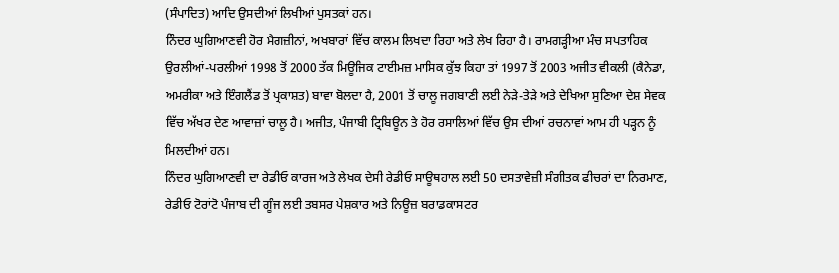(ਸੰਪਾਦਿਤ) ਆਦਿ ਉਸਦੀਆਂ ਲਿਖੀਆਂ ਪੁਸਤਕਾਂ ਹਨ।
ਨਿੰਦਰ ਘੁਗਿਆਣਵੀ ਹੋਰ ਮੈਗਜ਼ੀਨਾਂ, ਅਖਬਾਰਾਂ ਵਿੱਚ ਕਾਲਮ ਲਿਖਦਾ ਰਿਹਾ ਅਤੇ ਲੇਖ ਰਿਹਾ ਹੈ। ਰਾਮਗੜ੍ਹੀਆ ਮੰਚ ਸਪਤਾਹਿਕ ਉਰਲੀਆਂ-ਪਰਲੀਆਂ 1998 ਤੋਂ 2000 ਤੱਕ ਮਿਊਜਿਕ ਟਾਈਮਜ਼ ਮਾਸਿਕ ਕੁੱਝ ਕਿਹਾ ਤਾਂ 1997 ਤੋਂ 2003 ਅਜੀਤ ਵੀਕਲੀ (ਕੈਨੇਡਾ, ਅਮਰੀਕਾ ਅਤੇ ਇੰਗਲੈਂਡ ਤੋਂ ਪ੍ਰਕਾਸ਼ਤ) ਬਾਵਾ ਬੋਲਦਾ ਹੈ, 2001 ਤੋਂ ਚਾਲੂ ਜਗਬਾਣੀ ਲਈ ਨੇੜੇ-ਤੇੜੇ ਅਤੇ ਦੇਖਿਆ ਸੁਣਿਆ ਦੇਸ਼ ਸੇਵਕ ਵਿੱਚ ਅੱਖਰ ਦੇਣ ਆਵਾਜ਼ਾਂ ਚਾਲੂ ਹੈ। ਅਜੀਤ, ਪੰਜਾਬੀ ਟ੍ਰਿਬਿਊਨ ਤੇ ਹੋਰ ਰਸਾਲਿਆਂ ਵਿੱਚ ਉਸ ਦੀਆਂ ਰਚਨਾਵਾਂ ਆਮ ਹੀ ਪੜ੍ਹਨ ਨੂੰ ਮਿਲਦੀਆਂ ਹਨ।
ਨਿੰਦਰ ਘੁਗਿਆਣਵੀ ਦਾ ਰੇਡੀਓ ਕਾਰਜ ਅਤੇ ਲੇਖਕ ਦੇਸੀ ਰੇਡੀਓ ਸਾਊਥਹਾਲ ਲਈ 50 ਦਸਤਾਵੇਜ਼ੀ ਸੰਗੀਤਕ ਫੀਚਰਾਂ ਦਾ ਨਿਰਮਾਣ, ਰੇਡੀਓ ਟੋਰਾਂਟੋ ਪੰਜਾਬ ਦੀ ਗੂੰਜ ਲਈ ਤਬਸਰ ਪੇਸ਼ਕਾਰ ਅਤੇ ਨਿਊਜ਼ ਬਰਾਡਕਾਸਟਰ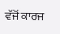ਵੱਜੋਂ ਕਾਰਜ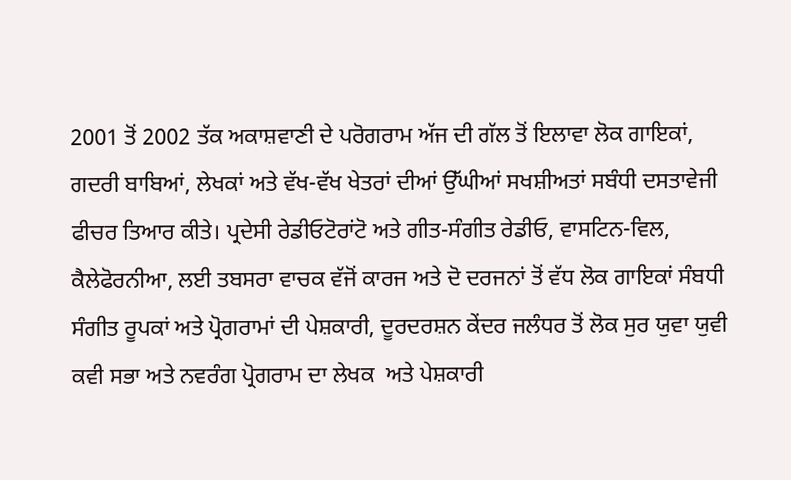2001 ਤੋਂ 2002 ਤੱਕ ਅਕਾਸ਼ਵਾਣੀ ਦੇ ਪਰੋਗਰਾਮ ਅੱਜ ਦੀ ਗੱਲ ਤੋਂ ਇਲਾਵਾ ਲੋਕ ਗਾਇਕਾਂ, ਗਦਰੀ ਬਾਬਿਆਂ, ਲੇਖਕਾਂ ਅਤੇ ਵੱਖ-ਵੱਖ ਖੇਤਰਾਂ ਦੀਆਂ ਉੱਘੀਆਂ ਸਖਸ਼ੀਅਤਾਂ ਸਬੰਧੀ ਦਸਤਾਵੇਜੀ ਫੀਚਰ ਤਿਆਰ ਕੀਤੇ। ਪ੍ਰਦੇਸੀ ਰੇਡੀਓਟੋਰਾਂਟੋ ਅਤੇ ਗੀਤ-ਸੰਗੀਤ ਰੇਡੀਓ, ਵਾਸਟਿਨ-ਵਿਲ, ਕੈਲੇਫੋਰਨੀਆ, ਲਈ ਤਬਸਰਾ ਵਾਚਕ ਵੱਜੋਂ ਕਾਰਜ ਅਤੇ ਦੋ ਦਰਜਨਾਂ ਤੋਂ ਵੱਧ ਲੋਕ ਗਾਇਕਾਂ ਸੰਬਧੀ ਸੰਗੀਤ ਰੂਪਕਾਂ ਅਤੇ ਪ੍ਰੋਗਰਾਮਾਂ ਦੀ ਪੇਸ਼ਕਾਰੀ, ਦੂਰਦਰਸ਼ਨ ਕੇਂਦਰ ਜਲੰਧਰ ਤੋਂ ਲੋਕ ਸੁਰ ਯੁਵਾ ਯੁਵੀ ਕਵੀ ਸਭਾ ਅਤੇ ਨਵਰੰਗ ਪ੍ਰੋਗਰਾਮ ਦਾ ਲੇਖਕ  ਅਤੇ ਪੇਸ਼ਕਾਰੀ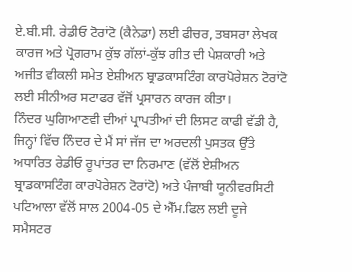ਏ.ਬੀ.ਸੀ. ਰੇਡੀਓ ਟੋਰਾਂਟੋ (ਕੈਨੇਡਾ) ਲਈ ਫੀਚਰ, ਤਬਸਰਾ ਲੇਖਕ ਕਾਰਜ ਅਤੇ ਪ੍ਰੋਗਰਾਮ ਕੁੱਝ ਗੱਲਾਂ-ਕੁੱਝ ਗੀਤ ਦੀ ਪੇਸ਼ਕਾਰੀ ਅਤੇ ਅਜੀਤ ਵੀਕਲੀ ਸਮੇਤ ਏਸ਼ੀਅਨ ਬ੍ਰਾਡਕਾਸਟਿੰਗ ਕਾਰਪੋਰੇਸ਼ਨ ਟੋਰਾਂਟੋ ਲਈ ਸੀਨੀਅਰ ਸਟਾਫਰ ਵੱਜੋਂ ਪ੍ਰਸਾਰਨ ਕਾਰਜ ਕੀਤਾ।
ਨਿੰਦਰ ਘੁਗਿਆਣਵੀ ਦੀਆਂ ਪ੍ਰਾਪਤੀਆਂ ਦੀ ਲਿਸਟ ਕਾਫੀ ਵੱਡੀ ਹੈ, ਜਿਨ੍ਹਾਂ ਵਿੱਚ ਨਿੰਦਰ ਦੇ ਮੈਂ ਸਾਂ ਜੱਜ ਦਾ ਅਰਦਲੀ ਪੁਸਤਕ ਉੱਤੇ ਅਧਾਰਿਤ ਰੇਡੀਓ ਰੂਪਾਂਤਰ ਦਾ ਨਿਰਮਾਣ (ਵੱਲੋਂ ਏਸ਼ੀਅਨ ਬ੍ਰਾਡਕਾਸਟਿੰਗ ਕਾਰਪੋਰੇਸ਼ਨ ਟੋਰਾਂਟੋ) ਅਤੇ ਪੰਜਾਬੀ ਯੂਨੀਵਰਸਿਟੀ  ਪਟਿਆਲਾ ਵੱਲੋਂ ਸਾਲ 2004-05 ਦੇ ਐੱਮ.ਫਿਲ ਲਈ ਦੂਜੇ ਸਮੈਸਟਰ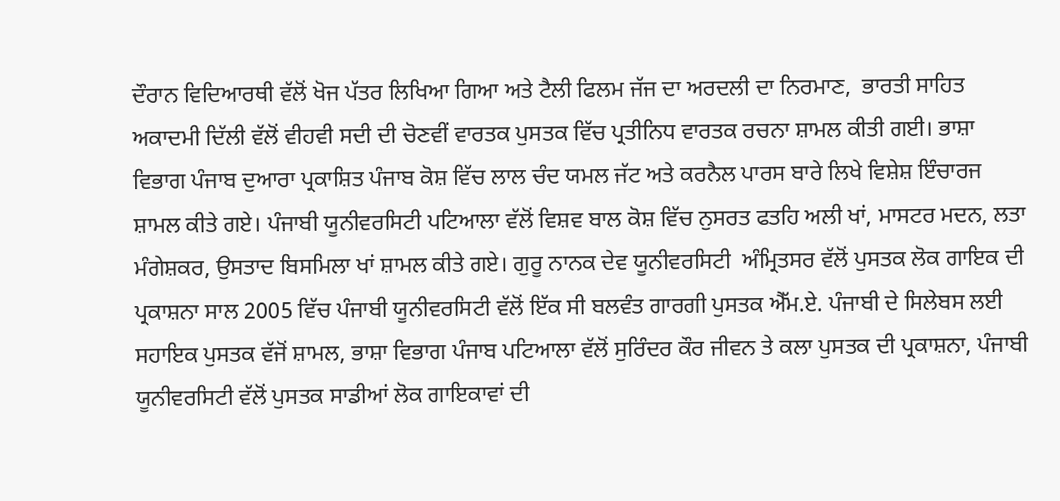ਦੌਰਾਨ ਵਿਦਿਆਰਥੀ ਵੱਲੋਂ ਖੋਜ ਪੱਤਰ ਲਿਖਿਆ ਗਿਆ ਅਤੇ ਟੈਲੀ ਫਿਲਮ ਜੱਜ ਦਾ ਅਰਦਲੀ ਦਾ ਨਿਰਮਾਣ,  ਭਾਰਤੀ ਸਾਹਿਤ ਅਕਾਦਮੀ ਦਿੱਲੀ ਵੱਲੋਂ ਵੀਹਵੀ ਸਦੀ ਦੀ ਚੋਣਵੀਂ ਵਾਰਤਕ ਪੁਸਤਕ ਵਿੱਚ ਪ੍ਰਤੀਨਿਧ ਵਾਰਤਕ ਰਚਨਾ ਸ਼ਾਮਲ ਕੀਤੀ ਗਈ। ਭਾਸ਼ਾ ਵਿਭਾਗ ਪੰਜਾਬ ਦੁਆਰਾ ਪ੍ਰਕਾਸ਼ਿਤ ਪੰਜਾਬ ਕੋਸ਼ ਵਿੱਚ ਲਾਲ ਚੰਦ ਯਮਲ ਜੱਟ ਅਤੇ ਕਰਨੈਲ ਪਾਰਸ ਬਾਰੇ ਲਿਖੇ ਵਿਸ਼ੇਸ਼ ਇੰਚਾਰਜ ਸ਼ਾਮਲ ਕੀਤੇ ਗਏ। ਪੰਜਾਬੀ ਯੂਨੀਵਰਸਿਟੀ ਪਟਿਆਲਾ ਵੱਲੋਂ ਵਿਸ਼ਵ ਬਾਲ ਕੋਸ਼ ਵਿੱਚ ਨੁਸਰਤ ਫਤਹਿ ਅਲੀ ਖਾਂ, ਮਾਸਟਰ ਮਦਨ, ਲਤਾ ਮੰਗੇਸ਼ਕਰ, ਉਸਤਾਦ ਬਿਸਮਿਲਾ ਖਾਂ ਸ਼ਾਮਲ ਕੀਤੇ ਗਏ। ਗੁਰੂ ਨਾਨਕ ਦੇਵ ਯੂਨੀਵਰਸਿਟੀ  ਅੰਮ੍ਰਿਤਸਰ ਵੱਲੋਂ ਪੁਸਤਕ ਲੋਕ ਗਾਇਕ ਦੀ ਪ੍ਰਕਾਸ਼ਨਾ ਸਾਲ 2005 ਵਿੱਚ ਪੰਜਾਬੀ ਯੂਨੀਵਰਸਿਟੀ ਵੱਲੋਂ ਇੱਕ ਸੀ ਬਲਵੰਤ ਗਾਰਗੀ ਪੁਸਤਕ ਐੱਮ.ਏ. ਪੰਜਾਬੀ ਦੇ ਸਿਲੇਬਸ ਲਈ ਸਹਾਇਕ ਪੁਸਤਕ ਵੱਜੋਂ ਸ਼ਾਮਲ, ਭਾਸ਼ਾ ਵਿਭਾਗ ਪੰਜਾਬ ਪਟਿਆਲਾ ਵੱਲੋਂ ਸੁਰਿੰਦਰ ਕੌਰ ਜੀਵਨ ਤੇ ਕਲਾ ਪੁਸਤਕ ਦੀ ਪ੍ਰਕਾਸ਼ਨਾ, ਪੰਜਾਬੀ ਯੂਨੀਵਰਸਿਟੀ ਵੱਲੋਂ ਪੁਸਤਕ ਸਾਡੀਆਂ ਲੋਕ ਗਾਇਕਾਵਾਂ ਦੀ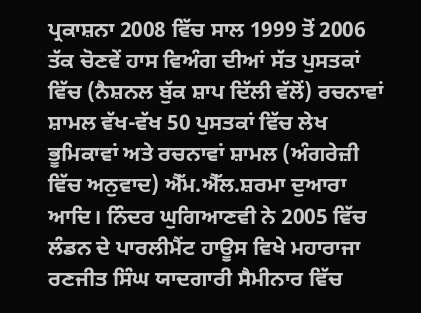ਪ੍ਰਕਾਸ਼ਨਾ 2008 ਵਿੱਚ ਸਾਲ 1999 ਤੋਂ 2006 ਤੱਕ ਚੋਣਵੇਂ ਹਾਸ ਵਿਅੰਗ ਦੀਆਂ ਸੱਤ ਪੁਸਤਕਾਂ ਵਿੱਚ (ਨੈਸ਼ਨਲ ਬੁੱਕ ਸ਼ਾਪ ਦਿੱਲੀ ਵੱਲੋਂ) ਰਚਨਾਵਾਂ ਸ਼ਾਮਲ ਵੱਖ-ਵੱਖ 50 ਪੁਸਤਕਾਂ ਵਿੱਚ ਲੇਖ ਭੂਮਿਕਾਵਾਂ ਅਤੇ ਰਚਨਾਵਾਂ ਸ਼ਾਮਲ (ਅੰਗਰੇਜ਼ੀ ਵਿੱਚ ਅਨੁਵਾਦ) ਐੱਮ.ਐੱਲ.ਸ਼ਰਮਾ ਦੁਆਰਾ ਆਦਿ। ਨਿੰਦਰ ਘੁਗਿਆਣਵੀ ਨੇ 2005 ਵਿੱਚ ਲੰਡਨ ਦੇ ਪਾਰਲੀਮੈਂਟ ਹਾਊਸ ਵਿਖੇ ਮਹਾਰਾਜਾ ਰਣਜੀਤ ਸਿੰਘ ਯਾਦਗਾਰੀ ਸੈਮੀਨਾਰ ਵਿੱਚ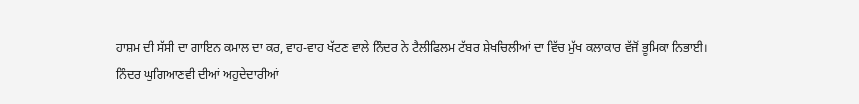ਹਾਸ਼ਮ ਦੀ ਸੱਸੀ ਦਾ ਗਾਇਨ ਕਮਾਲ ਦਾ ਕਰ, ਵਾਹ-ਵਾਹ ਖੱਟਣ ਵਾਲੇ ਨਿੰਦਰ ਨੇ ਟੈਲੀਫਿਲਮ ਟੱਬਰ ਸ਼ੇਖਚਿਲੀਆਂ ਦਾ ਵਿੱਚ ਮੁੱਖ ਕਲਾਕਾਰ ਵੱਜੋਂ ਭੂਮਿਕਾ ਨਿਭਾਈ।
ਨਿੰਦਰ ਘੁਗਿਆਣਵੀ ਦੀਆਂ ਅਹੁਦੇਦਾਰੀਆਂ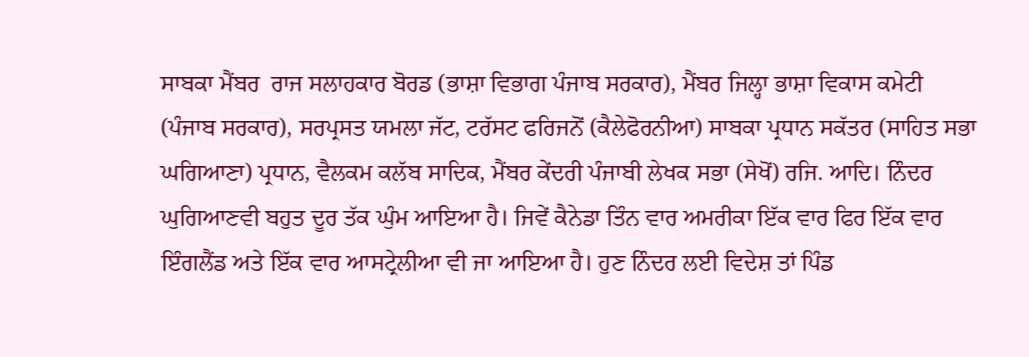ਸਾਬਕਾ ਮੈਂਬਰ  ਰਾਜ ਸਲਾਹਕਾਰ ਬੋਰਡ (ਭਾਸ਼ਾ ਵਿਭਾਗ ਪੰਜਾਬ ਸਰਕਾਰ), ਮੈਂਬਰ ਜਿਲ੍ਹਾ ਭਾਸ਼ਾ ਵਿਕਾਸ ਕਮੇਟੀ (ਪੰਜਾਬ ਸਰਕਾਰ), ਸਰਪ੍ਰਸਤ ਯਮਲਾ ਜੱਟ, ਟਰੱਸਟ ਫਰਿਜਨੋਂ (ਕੈਲੇਫੋਰਨੀਆ) ਸਾਬਕਾ ਪ੍ਰਧਾਨ ਸਕੱਤਰ (ਸਾਹਿਤ ਸਭਾ ਘਗਿਆਣਾ) ਪ੍ਰਧਾਨ, ਵੈਲਕਮ ਕਲੱਬ ਸਾਦਿਕ, ਮੈਂਬਰ ਕੇਂਦਰੀ ਪੰਜਾਬੀ ਲੇਖਕ ਸਭਾ (ਸੇਖੋਂ) ਰਜਿ. ਆਦਿ। ਨਿੰਦਰ ਘੁਗਿਆਣਵੀ ਬਹੁਤ ਦੂਰ ਤੱਕ ਘੁੰਮ ਆਇਆ ਹੈ। ਜਿਵੇਂ ਕੈਨੇਡਾ ਤਿੰਨ ਵਾਰ ਅਮਰੀਕਾ ਇੱਕ ਵਾਰ ਫਿਰ ਇੱਕ ਵਾਰ ਇੰਗਲੈਂਡ ਅਤੇ ਇੱਕ ਵਾਰ ਆਸਟ੍ਰੇਲੀਆ ਵੀ ਜਾ ਆਇਆ ਹੈ। ਹੁਣ ਨਿੰਦਰ ਲਈ ਵਿਦੇਸ਼ ਤਾਂ ਪਿੰਡ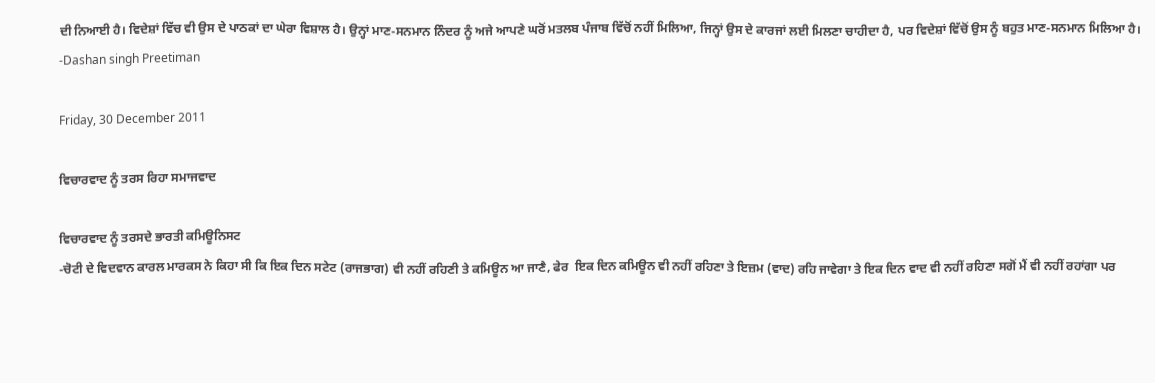ਦੀ ਨਿਆਈ ਹੈ। ਵਿਦੇਸ਼ਾਂ ਵਿੱਚ ਵੀ ਉਸ ਦੇ ਪਾਠਕਾਂ ਦਾ ਘੇਰਾ ਵਿਸ਼ਾਲ ਹੈ। ਉਨ੍ਹਾਂ ਮਾਣ-ਸਨਮਾਨ ਨਿੰਦਰ ਨੂੰ ਅਜੇ ਆਪਣੇ ਘਰੋਂ ਮਤਲਬ ਪੰਜਾਬ ਵਿੱਚੋਂ ਨਹੀਂ ਮਿਲਿਆ, ਜਿਨ੍ਹਾਂ ਉਸ ਦੇ ਕਾਰਜਾਂ ਲਈ ਮਿਲਣਾ ਚਾਹੀਦਾ ਹੈ, ਪਰ ਵਿਦੇਸ਼ਾਂ ਵਿੱਚੋਂ ਉਸ ਨੂੰ ਬਹੁਤ ਮਾਣ-ਸਨਮਾਨ ਮਿਲਿਆ ਹੈ।
-Dashan singh Preetiman

Friday, 30 December 2011

ਵਿਚਾਰਵਾਦ ਨੂੰ ਤਰਸ ਰਿਹਾ ਸਮਾਜਵਾਦ

ਵਿਚਾਰਵਾਦ ਨੂੰ ਤਰਸਦੇ ਭਾਰਤੀ ਕਮਿਊਨਿਸਟ
-ਚੋਟੀ ਦੇ ਵਿਦਵਾਨ ਕਾਰਲ ਮਾਰਕਸ ਨੇ ਕਿਹਾ ਸੀ ਕਿ ਇਕ ਦਿਨ ਸਟੇਟ (ਰਾਜਭਾਗ) ਵੀ ਨਹੀਂ ਰਹਿਣੀ ਤੇ ਕਮਿਊਨ ਆ ਜਾਣੈ, ਫੇਰ  ਇਕ ਦਿਨ ਕਮਿਊਨ ਵੀ ਨਹੀਂ ਰਹਿਣਾ ਤੇ ਇਜ਼ਮ (ਵਾਦ) ਰਹਿ ਜਾਵੇਗਾ ਤੇ ਇਕ ਦਿਨ ਵਾਦ ਵੀ ਨਹੀਂ ਰਹਿਣਾ ਸਗੋਂ ਮੈਂ ਵੀ ਨਹੀਂ ਰਹਾਂਗਾ ਪਰ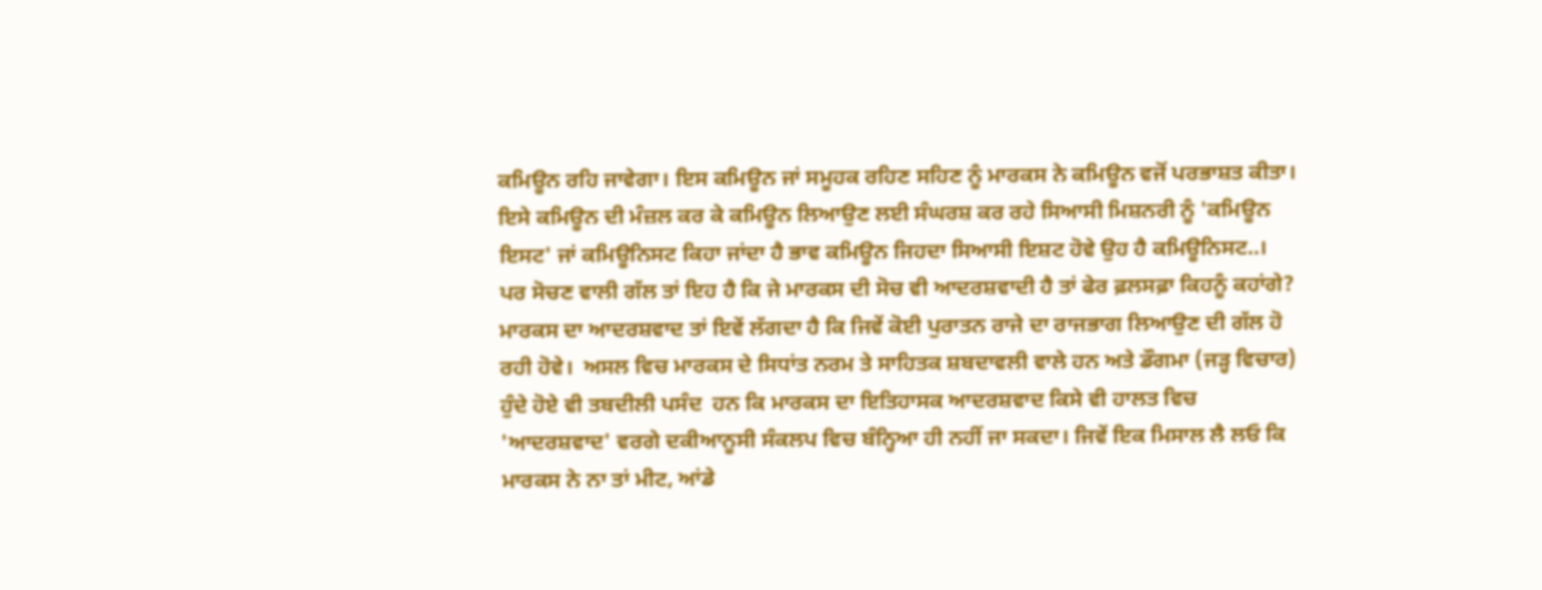ਕਮਿਊਨ ਰਹਿ ਜਾਵੇਗਾ। ਇਸ ਕਮਿਊਨ ਜਾਂ ਸਮੂਹਕ ਰਹਿਣ ਸਹਿਣ ਨੂੰ ਮਾਰਕਸ ਨੇ ਕਮਿਊਨ ਵਜੋਂ ਪਰਭਾਸ਼ਤ ਕੀਤਾ। ਇਸੇ ਕਮਿਊਨ ਦੀ ਮੰਜ਼ਲ ਕਰ ਕੇ ਕਮਿਊਨ ਲਿਆਉਣ ਲਈ ਸੰਘਰਸ਼ ਕਰ ਰਹੇ ਸਿਆਸੀ ਮਿਸ਼ਨਰੀ ਨੂੰ 'ਕਮਿਊਨ ਇਸਟ' ਜਾਂ ਕਮਿਊਨਿਸਟ ਕਿਹਾ ਜਾਂਦਾ ਹੈ ਭਾਵ ਕਮਿਊਨ ਜਿਹਦਾ ਸਿਆਸੀ ਇਸ਼ਟ ਹੋਵੇ ਉਹ ਹੈ ਕਮਿਊਨਿਸਟ..।
ਪਰ ਸੋਚਣ ਵਾਲੀ ਗੱਲ ਤਾਂ ਇਹ ਹੈ ਕਿ ਜੇ ਮਾਰਕਸ ਦੀ ਸੋਚ ਵੀ ਆਦਰਸ਼ਵਾਦੀ ਹੈ ਤਾਂ ਫੇਰ ਫ਼ਲਸਫ਼ਾ ਕਿਹਨੂੰ ਕਹਾਂਗੇ? ਮਾਰਕਸ ਦਾ ਆਦਰਸ਼ਵਾਦ ਤਾਂ ਇਵੇਂ ਲੱਗਦਾ ਹੈ ਕਿ ਜਿਵੇਂ ਕੋਈ ਪੁਰਾਤਨ ਰਾਜੇ ਦਾ ਰਾਜਭਾਗ ਲਿਆਉਣ ਦੀ ਗੱਲ ਹੋ ਰਹੀ ਹੋਵੇ।  ਅਸਲ ਵਿਚ ਮਾਰਕਸ ਦੇ ਸਿਧਾਂਤ ਨਰਮ ਤੇ ਸਾਹਿਤਕ ਸ਼ਬਦਾਵਲੀ ਵਾਲੇ ਹਨ ਅਤੇ ਡੌਗਮਾ (ਜੜ੍ਹ ਵਿਚਾਰ) ਹੁੰਦੇ ਹੋਏ ਵੀ ਤਬਦੀਲੀ ਪਸੰਦ  ਹਨ ਕਿ ਮਾਰਕਸ ਦਾ ਇਤਿਹਾਸਕ ਆਦਰਸ਼ਵਾਦ ਕਿਸੇ ਵੀ ਹਾਲਤ ਵਿਚ 'ਆਦਰਸ਼ਵਾਦ' ਵਰਗੇ ਦਕੀਆਨੂਸੀ ਸੰਕਲਪ ਵਿਚ ਬੰਨ੍ਹਿਆ ਹੀ ਨਹੀਂ ਜਾ ਸਕਦਾ। ਜਿਵੇਂ ਇਕ ਮਿਸਾਲ ਲੈ ਲਓ ਕਿ ਮਾਰਕਸ ਨੇ ਨਾ ਤਾਂ ਮੀਟ, ਆਂਡੇ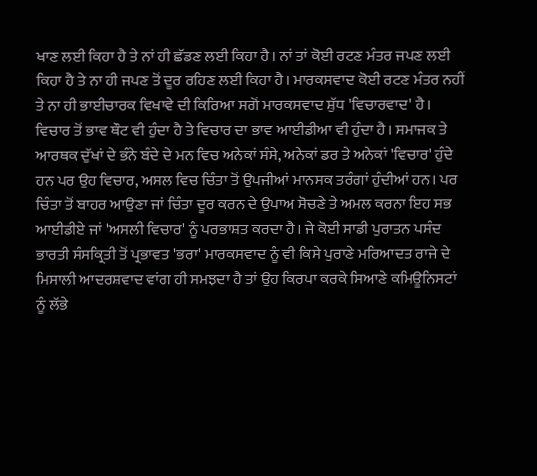ਖਾਣ ਲਈ ਕਿਹਾ ਹੈ ਤੇ ਨਾਂ ਹੀ ਛੱਡਣ ਲਈ ਕਿਹਾ ਹੈ। ਨਾਂ ਤਾਂ ਕੋਈ ਰਟਣ ਮੰਤਰ ਜਪਣ ਲਈ ਕਿਹਾ ਹੈ ਤੇ ਨਾ ਹੀ ਜਪਣ ਤੋਂ ਦੂਰ ਰਹਿਣ ਲਈ ਕਿਹਾ ਹੈ। ਮਾਰਕਸਵਾਦ ਕੋਈ ਰਟਣ ਮੰਤਰ ਨਹੀਂ ਤੇ ਨਾ ਹੀ ਭਾਈਚਾਰਕ ਵਿਖਾਵੇ ਦੀ ਕਿਰਿਆ ਸਗੋਂ ਮਾਰਕਸਵਾਦ ਸ਼ੁੱਧ 'ਵਿਚਾਰਵਾਦ' ਹੈ। ਵਿਚਾਰ ਤੋਂ ਭਾਵ ਥੌਟ ਵੀ ਹੁੰਦਾ ਹੈ ਤੇ ਵਿਚਾਰ ਦਾ ਭਾਵ ਆਈਡੀਆ ਵੀ ਹੁੰਦਾ ਹੈ। ਸਮਾਜਕ ਤੇ ਆਰਥਕ ਦੁੱਖਾਂ ਦੇ ਭੰਨੇ ਬੰਦੇ ਦੇ ਮਨ ਵਿਚ ਅਨੇਕਾਂ ਸੰਸੇ, ਅਨੇਕਾਂ ਡਰ ਤੇ ਅਨੇਕਾਂ 'ਵਿਚਾਰ' ਹੁੰਦੇ ਹਨ ਪਰ ਉਹ ਵਿਚਾਰ, ਅਸਲ ਵਿਚ ਚਿੰਤਾ ਤੋਂ ਉਪਜੀਆਂ ਮਾਨਸਕ ਤਰੰਗਾਂ ਹੁੰਦੀਆਂ ਹਨ। ਪਰ ਚਿੰਤਾ ਤੋਂ ਬਾਹਰ ਆਉਣਾ ਜਾਂ ਚਿੰਤਾ ਦੂਰ ਕਰਨ ਦੇ ਉਪਾਅ ਸੋਚਣੇ ਤੇ ਅਮਲ ਕਰਨਾ ਇਹ ਸਭ ਆਈਡੀਏ ਜਾਂ 'ਅਸਲੀ ਵਿਚਾਰ' ਨੂੰ ਪਰਭਾਸ਼ਤ ਕਰਦਾ ਹੈ। ਜੇ ਕੋਈ ਸਾਡੀ ਪੁਰਾਤਨ ਪਸੰਦ ਭਾਰਤੀ ਸੰਸਕ੍ਰਿਤੀ ਤੋਂ ਪ੍ਰਭਾਵਤ 'ਭਰਾ' ਮਾਰਕਸਵਾਦ ਨੂੰ ਵੀ ਕਿਸੇ ਪੁਰਾਣੇ ਮਰਿਆਦਤ ਰਾਜੇ ਦੇ ਮਿਸਾਲੀ ਆਦਰਸ਼ਵਾਦ ਵਾਂਗ ਹੀ ਸਮਝਦਾ ਹੈ ਤਾਂ ਉਹ ਕਿਰਪਾ ਕਰਕੇ ਸਿਆਣੇ ਕਮਿਊਨਿਸਟਾਂ ਨੂੰ ਲੱਭੇ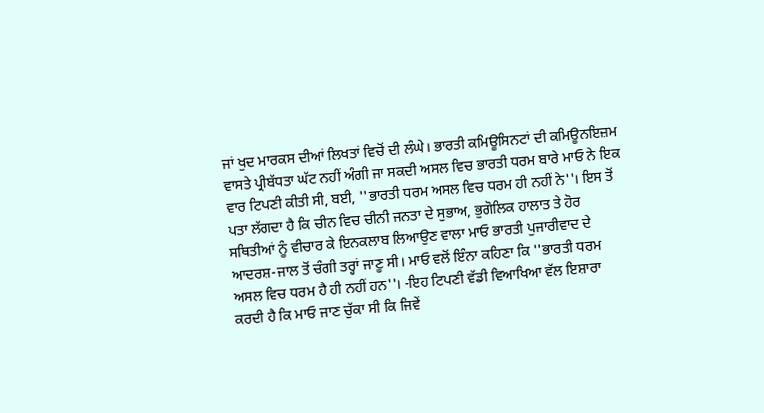ਜਾਂ ਖੁਦ ਮਾਰਕਸ ਦੀਆਂ ਲਿਖਤਾਂ ਵਿਚੋਂ ਦੀ ਲੰਘੇ। ਭਾਰਤੀ ਕਮਿਊਸਿਨਟਾਂ ਦੀ ਕਮਿਊਨਇਜ਼ਮ ਵਾਸਤੇ ਪ੍ਰੀਬੱਧਤਾ ਘੱਟ ਨਹੀਂ ਅੰਗੀ ਜਾ ਸਕਦੀ ਅਸਲ ਵਿਚ ਭਾਰਤੀ ਧਰਮ ਬਾਰੇ ਮਾਓ ਨੇ ਇਕ ਵਾਰ ਟਿਪਣੀ ਕੀਤੀ ਸੀ, ਬਈ, ''ਭਾਰਤੀ ਧਰਮ ਅਸਲ ਵਿਚ ਧਰਮ ਹੀ ਨਹੀਂ ਨੇ''। ਇਸ ਤੋਂ ਪਤਾ ਲੱਗਦਾ ਹੈ ਕਿ ਚੀਨ ਵਿਚ ਚੀਨੀ ਜਨਤਾ ਦੇ ਸੁਭਾਅ, ਭੁਗੋਲਿਕ ਹਾਲਾਤ ਤੇ ਹੋਰ ਸਥਿਤੀਆਂ ਨੂੰ ਵੀਚਾਰ ਕੇ ਇਨਕਲਾਬ ਲਿਆਉਣ ਵਾਲਾ ਮਾਓ ਭਾਰਤੀ ਪੁਜਾਰੀਵਾਦ ਦੇ ਆਦਰਸ਼-ਜਾਲ ਤੋਂ ਚੰਗੀ ਤਰ੍ਹਾਂ ਜਾਣੂ ਸੀ। ਮਾਓ ਵਲੋਂ ਇੰਨਾ ਕਹਿਣਾ ਕਿ ''ਭਾਰਤੀ ਧਰਮ ਅਸਲ ਵਿਚ ਧਰਮ ਹੈ ਹੀ ਨਹੀਂ ਹਨ''। -ਇਹ ਟਿਪਣੀ ਵੱਡੀ ਵਿਆਖਿਆ ਵੱਲ ਇਸ਼ਾਰਾ ਕਰਦੀ ਹੈ ਕਿ ਮਾਓ ਜਾਣ ਚੁੱਕਾ ਸੀ ਕਿ ਜਿਵੇਂ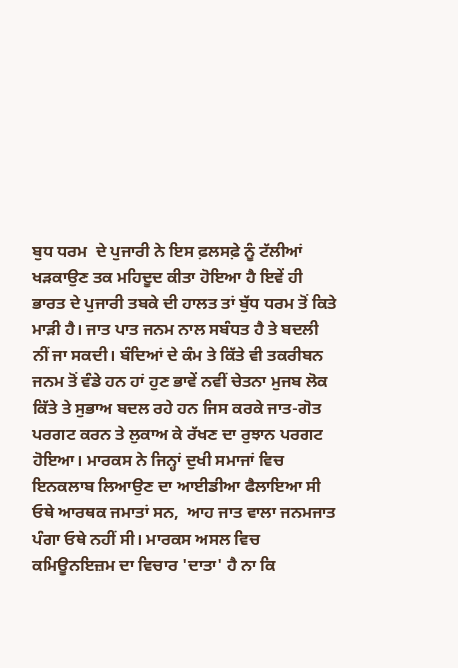ਬੁਧ ਧਰਮ  ਦੇ ਪੁਜਾਰੀ ਨੇ ਇਸ ਫ਼ਲਸਫ਼ੇ ਨੂੰ ਟੱਲੀਆਂ ਖੜਕਾਉਣ ਤਕ ਮਹਿਦੂਦ ਕੀਤਾ ਹੋਇਆ ਹੈ ਇਵੇਂ ਹੀ ਭਾਰਤ ਦੇ ਪੁਜਾਰੀ ਤਬਕੇ ਦੀ ਹਾਲਤ ਤਾਂ ਬੁੱਧ ਧਰਮ ਤੋਂ ਕਿਤੇ ਮਾੜੀ ਹੈ। ਜਾਤ ਪਾਤ ਜਨਮ ਨਾਲ ਸਬੰਧਤ ਹੈ ਤੇ ਬਦਲੀ ਨੀਂ ਜਾ ਸਕਦੀ। ਬੰਦਿਆਂ ਦੇ ਕੰਮ ਤੇ ਕਿੱਤੇ ਵੀ ਤਕਰੀਬਨ ਜਨਮ ਤੋਂ ਵੰਡੇ ਹਨ ਹਾਂ ਹੁਣ ਭਾਵੇਂ ਨਵੀਂ ਚੇਤਨਾ ਮੁਜਬ ਲੋਕ ਕਿੱਤੇ ਤੇ ਸੁਭਾਅ ਬਦਲ ਰਹੇ ਹਨ ਜਿਸ ਕਰਕੇ ਜਾਤ-ਗੋਤ ਪਰਗਟ ਕਰਨ ਤੇ ਲੁਕਾਅ ਕੇ ਰੱਖਣ ਦਾ ਰੁਝਾਨ ਪਰਗਟ ਹੋਇਆ। ਮਾਰਕਸ ਨੇ ਜਿਨ੍ਹਾਂ ਦੁਖੀ ਸਮਾਜਾਂ ਵਿਚ ਇਨਕਲਾਬ ਲਿਆਉਣ ਦਾ ਆਈਡੀਆ ਫੈਲਾਇਆ ਸੀ ਓਥੇ ਆਰਥਕ ਜਮਾਤਾਂ ਸਨ,  ਆਹ ਜਾਤ ਵਾਲਾ ਜਨਮਜਾਤ ਪੰਗਾ ਓਥੇ ਨਹੀਂ ਸੀ। ਮਾਰਕਸ ਅਸਲ ਵਿਚ ਕਮਿਊਨਇਜ਼ਮ ਦਾ ਵਿਚਾਰ 'ਦਾਤਾ' ਹੈ ਨਾ ਕਿ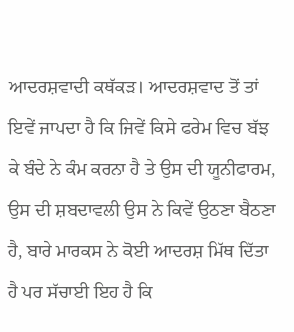ਆਦਰਸ਼ਵਾਦੀ ਕਥੱਕੜ। ਆਦਰਸ਼ਵਾਦ ਤੋਂ ਤਾਂ ਇਵੇਂ ਜਾਪਦਾ ਹੈ ਕਿ ਜਿਵੇਂ ਕਿਸੇ ਫਰੇਮ ਵਿਚ ਬੱਝ ਕੇ ਬੰਦੇ ਨੇ ਕੰਮ ਕਰਨਾ ਹੈ ਤੇ ਉਸ ਦੀ ਯੂਨੀਫਾਰਮ, ਉਸ ਦੀ ਸ਼ਬਦਾਵਲੀ ਉਸ ਨੇ ਕਿਵੇਂ ਉਠਣਾ ਬੈਠਣਾ ਹੈ, ਬਾਰੇ ਮਾਰਕਸ ਨੇ ਕੋਈ ਆਦਰਸ਼ ਮਿੱਥ ਦਿੱਤਾ ਹੈ ਪਰ ਸੱਚਾਈ ਇਹ ਹੈ ਕਿ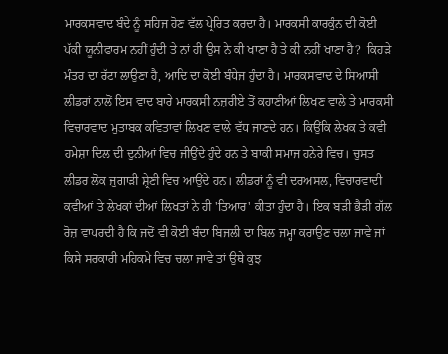ਮਾਰਕਸਵਾਦ ਬੰਦੇ ਨੂੰ ਸਹਿਜ ਹੋਣ ਵੱਲ ਪ੍ਰੇਰਿਤ ਕਰਦਾ ਹੈ। ਮਾਰਕਸੀ ਕਾਰਕੁੰਨ ਦੀ ਕੋਈ ਪੱਕੀ ਯੂਨੀਫਾਰਮ ਨਹੀਂ ਹੁੰਦੀ ਤੇ ਨਾਂ ਹੀ ਉਸ ਨੇ ਕੀ ਖਾਣਾ ਹੈ ਤੇ ਕੀ ਨਹੀਂ ਖਾਣਾ ਹੈ?  ਕਿਹੜੇ ਮੰਤਰ ਦਾ ਰੱਟਾ ਲਾਉਣਾ ਹੈ, ਆਦਿ ਦਾ ਕੋਈ ਬੰਧੇਜ ਹੁੰਦਾ ਹੈ। ਮਾਰਕਸਵਾਦ ਦੇ ਸਿਆਸੀ ਲੀਡਰਾਂ ਨਾਲੋਂ ਇਸ ਵਾਦ ਬਾਰੇ ਮਾਰਕਸੀ ਨਜ਼ਰੀਏ ਤੋਂ ਕਹਾਣੀਆਂ ਲਿਖਣ ਵਾਲੇ ਤੇ ਮਾਰਕਸੀ ਵਿਚਾਰਵਾਦ ਮੁਤਾਬਕ ਕਵਿਤਾਵਾਂ ਲਿਖਣ ਵਾਲੇ ਵੱਧ ਜਾਣਦੇ ਹਨ। ਕਿਉਂਕਿ ਲੇਖਕ ਤੇ ਕਵੀ ਹਮੇਸ਼ਾ ਦਿਲ ਦੀ ਦੁਨੀਆਂ ਵਿਚ ਜੀਉਂਦੇ ਹੁੰਦੇ ਹਨ ਤੇ ਬਾਕੀ ਸਮਾਜ ਹਨੇਰੇ ਵਿਚ। ਚੁਸਤ ਲੀਡਰ ਲੋਕ ਜੁਗਾੜੀ ਸ਼੍ਰੇਣੀ ਵਿਚ ਆਉਂਦੇ ਹਨ। ਲੀਡਰਾਂ ਨੂੰ ਵੀ ਦਰਅਸਲ, ਵਿਚਾਰਵਾਦੀ ਕਵੀਆਂ ਤੇ ਲੇਖਕਾਂ ਦੀਆਂ ਲਿਖਤਾਂ ਨੇ ਹੀ 'ਤਿਆਰ' ਕੀਤਾ ਹੁੰਦਾ ਹੈ। ਇਕ ਬੜੀ ਭੈੜੀ ਗੱਲ ਰੋਜ਼ ਵਾਪਰਦੀ ਹੈ ਕਿ ਜਦੋਂ ਵੀ ਕੋਈ ਬੰਦਾ ਬਿਜਲੀ ਦਾ ਬਿਲ ਜਮ੍ਹਾ ਕਰਾਉਣ ਚਲਾ ਜਾਵੇ ਜਾਂ ਕਿਸੇ ਸਰਕਾਰੀ ਮਹਿਕਮੇ ਵਿਚ ਚਲਾ ਜਾਵੇ ਤਾਂ ਉਥੇ ਕੁਝ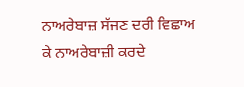ਨਾਅਰੇਬਾਜ਼ ਸੱਜਣ ਦਰੀ ਵਿਛਾਅ ਕੇ ਨਾਅਰੇਬਾਜ਼ੀ ਕਰਦੇ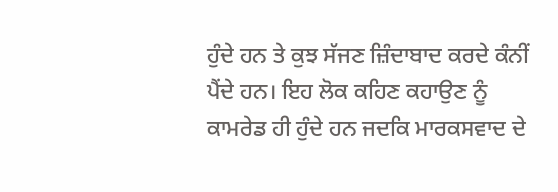ਹੁੰਦੇ ਹਨ ਤੇ ਕੁਝ ਸੱਜਣ ਜ਼ਿੰਦਾਬਾਦ ਕਰਦੇ ਕੰਨੀਂ ਪੈਂਦੇ ਹਨ। ਇਹ ਲੋਕ ਕਹਿਣ ਕਹਾਉਣ ਨੂੰ ਕਾਮਰੇਡ ਹੀ ਹੁੰਦੇ ਹਨ ਜਦਕਿ ਮਾਰਕਸਵਾਦ ਦੇ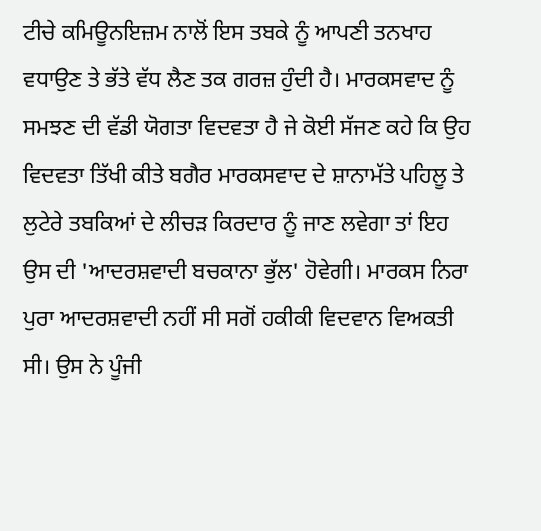ਟੀਚੇ ਕਮਿਊਨਇਜ਼ਮ ਨਾਲੋਂ ਇਸ ਤਬਕੇ ਨੂੰ ਆਪਣੀ ਤਨਖਾਹ ਵਧਾਉਣ ਤੇ ਭੱਤੇ ਵੱਧ ਲੈਣ ਤਕ ਗਰਜ਼ ਹੁੰਦੀ ਹੈ। ਮਾਰਕਸਵਾਦ ਨੂੰ ਸਮਝਣ ਦੀ ਵੱਡੀ ਯੋਗਤਾ ਵਿਦਵਤਾ ਹੈ ਜੇ ਕੋਈ ਸੱਜਣ ਕਹੇ ਕਿ ਉਹ ਵਿਦਵਤਾ ਤਿੱਖੀ ਕੀਤੇ ਬਗੈਰ ਮਾਰਕਸਵਾਦ ਦੇ ਸ਼ਾਨਾਮੱਤੇ ਪਹਿਲੂ ਤੇ ਲੁਟੇਰੇ ਤਬਕਿਆਂ ਦੇ ਲੀਚੜ ਕਿਰਦਾਰ ਨੂੰ ਜਾਣ ਲਵੇਗਾ ਤਾਂ ਇਹ ਉਸ ਦੀ 'ਆਦਰਸ਼ਵਾਦੀ ਬਚਕਾਨਾ ਭੁੱਲ' ਹੋਵੇਗੀ। ਮਾਰਕਸ ਨਿਰਾ ਪੁਰਾ ਆਦਰਸ਼ਵਾਦੀ ਨਹੀਂ ਸੀ ਸਗੋਂ ਹਕੀਕੀ ਵਿਦਵਾਨ ਵਿਅਕਤੀ ਸੀ। ਉਸ ਨੇ ਪੂੰਜੀ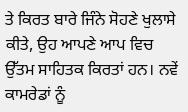ਤੇ ਕਿਰਤ ਬਾਰੇ ਜਿੰਨੇ ਸੋਹਣੇ ਖੁਲਾਸੇ ਕੀਤੇ, ਉਹ ਆਪਣੇ ਆਪ ਵਿਚ ਉੱਤਮ ਸਾਹਿਤਕ ਕਿਰਤਾਂ ਹਨ। ਨਵੇਂ ਕਾਮਰੇਡਾਂ ਨੂੰ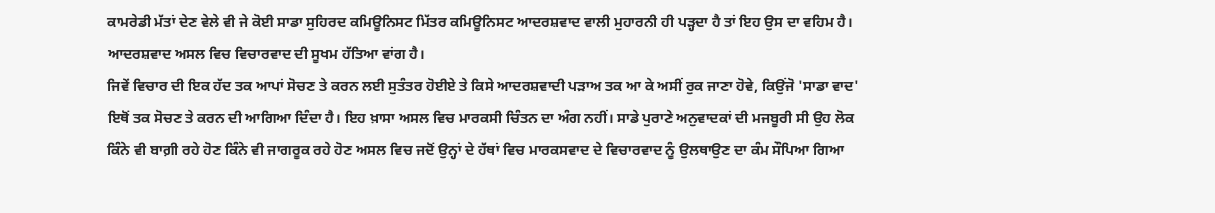ਕਾਮਰੇਡੀ ਮੱਤਾਂ ਦੇਣ ਵੇਲੇ ਵੀ ਜੇ ਕੋਈ ਸਾਡਾ ਸੁਹਿਰਦ ਕਮਿਊਨਿਸਟ ਮਿੱਤਰ ਕਮਿਊਨਿਸਟ ਆਦਰਸ਼ਵਾਦ ਵਾਲੀ ਮੁਹਾਰਨੀ ਹੀ ਪੜ੍ਹਦਾ ਹੈ ਤਾਂ ਇਹ ਉਸ ਦਾ ਵਹਿਮ ਹੈ। ਆਦਰਸ਼ਵਾਦ ਅਸਲ ਵਿਚ ਵਿਚਾਰਵਾਦ ਦੀ ਸੂਖਮ ਹੱਤਿਆ ਵਾਂਗ ਹੈ।
ਜਿਵੇਂ ਵਿਚਾਰ ਦੀ ਇਕ ਹੱਦ ਤਕ ਆਪਾਂ ਸੋਚਣ ਤੇ ਕਰਨ ਲਈ ਸੁਤੰਤਰ ਹੋਈਏ ਤੇ ਕਿਸੇ ਆਦਰਸ਼ਵਾਦੀ ਪੜਾਅ ਤਕ ਆ ਕੇ ਅਸੀਂ ਰੁਕ ਜਾਣਾ ਹੋਵੇ, ਕਿਉਂਜੋ 'ਸਾਡਾ ਵਾਦ' ਇਥੋਂ ਤਕ ਸੋਚਣ ਤੇ ਕਰਨ ਦੀ ਆਗਿਆ ਦਿੰਦਾ ਹੈ। ਇਹ ਖ਼ਾਸਾ ਅਸਲ ਵਿਚ ਮਾਰਕਸੀ ਚਿੰਤਨ ਦਾ ਅੰਗ ਨਹੀਂ। ਸਾਡੇ ਪੁਰਾਣੇ ਅਨੁਵਾਦਕਾਂ ਦੀ ਮਜਬੂਰੀ ਸੀ ਉਹ ਲੋਕ ਕਿੰਨੇ ਵੀ ਬਾਗ਼ੀ ਰਹੇ ਹੋਣ ਕਿੰਨੇ ਵੀ ਜਾਗਰੂਕ ਰਹੇ ਹੋਣ ਅਸਲ ਵਿਚ ਜਦੋਂ ਉਨ੍ਹਾਂ ਦੇ ਹੱਥਾਂ ਵਿਚ ਮਾਰਕਸਵਾਦ ਦੇ ਵਿਚਾਰਵਾਦ ਨੂੰ ਉਲਥਾਉਣ ਦਾ ਕੰਮ ਸੌਪਿਆ ਗਿਆ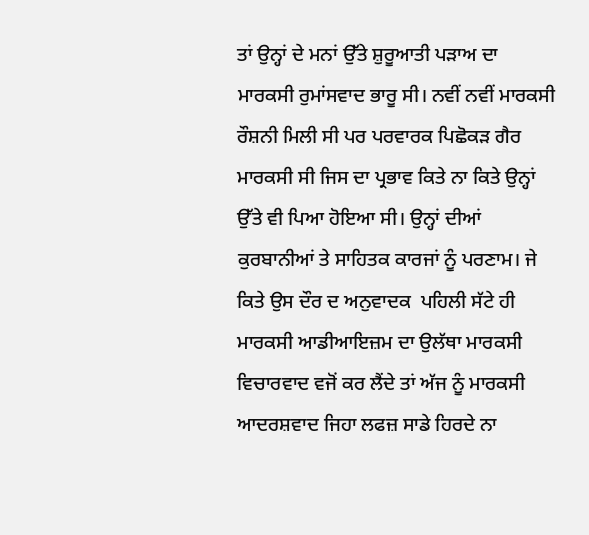ਤਾਂ ਉਨ੍ਹਾਂ ਦੇ ਮਨਾਂ ਉੱਤੇ ਸ਼ੁਰੂਆਤੀ ਪੜਾਅ ਦਾ ਮਾਰਕਸੀ ਰੁਮਾਂਸਵਾਦ ਭਾਰੂ ਸੀ। ਨਵੀਂ ਨਵੀਂ ਮਾਰਕਸੀ ਰੌਸ਼ਨੀ ਮਿਲੀ ਸੀ ਪਰ ਪਰਵਾਰਕ ਪਿਛੋਕੜ ਗੈਰ ਮਾਰਕਸੀ ਸੀ ਜਿਸ ਦਾ ਪ੍ਰਭਾਵ ਕਿਤੇ ਨਾ ਕਿਤੇ ਉਨ੍ਹਾਂ ਉੱਤੇ ਵੀ ਪਿਆ ਹੋਇਆ ਸੀ। ਉਨ੍ਹਾਂ ਦੀਆਂ ਕੁਰਬਾਨੀਆਂ ਤੇ ਸਾਹਿਤਕ ਕਾਰਜਾਂ ਨੂੰ ਪਰਣਾਮ। ਜੇ ਕਿਤੇ ਉਸ ਦੌਰ ਦ ਅਨੁਵਾਦਕ  ਪਹਿਲੀ ਸੱਟੇ ਹੀ ਮਾਰਕਸੀ ਆਡੀਆਇਜ਼ਮ ਦਾ ਉਲੱਥਾ ਮਾਰਕਸੀ ਵਿਚਾਰਵਾਦ ਵਜੋਂ ਕਰ ਲੈਂਦੇ ਤਾਂ ਅੱਜ ਨੂੰ ਮਾਰਕਸੀ ਆਦਰਸ਼ਵਾਦ ਜਿਹਾ ਲਫਜ਼ ਸਾਡੇ ਹਿਰਦੇ ਨਾ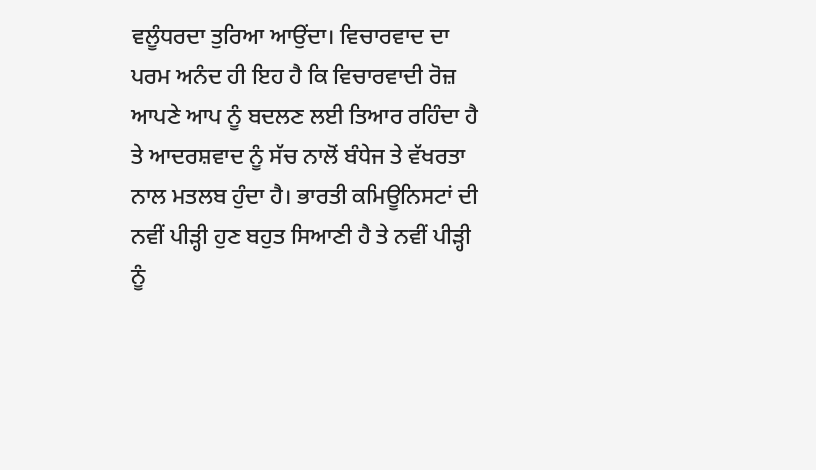ਵਲੂੰਧਰਦਾ ਤੁਰਿਆ ਆਉਂਦਾ। ਵਿਚਾਰਵਾਦ ਦਾ ਪਰਮ ਅਨੰਦ ਹੀ ਇਹ ਹੈ ਕਿ ਵਿਚਾਰਵਾਦੀ ਰੋਜ਼ ਆਪਣੇ ਆਪ ਨੂੰ ਬਦਲਣ ਲਈ ਤਿਆਰ ਰਹਿੰਦਾ ਹੈ ਤੇ ਆਦਰਸ਼ਵਾਦ ਨੂੰ ਸੱਚ ਨਾਲੋਂ ਬੰਧੇਜ ਤੇ ਵੱਖਰਤਾ ਨਾਲ ਮਤਲਬ ਹੁੰਦਾ ਹੈ। ਭਾਰਤੀ ਕਮਿਊਨਿਸਟਾਂ ਦੀ ਨਵੀਂ ਪੀੜ੍ਹੀ ਹੁਣ ਬਹੁਤ ਸਿਆਣੀ ਹੈ ਤੇ ਨਵੀਂ ਪੀੜ੍ਹੀ ਨੂੰ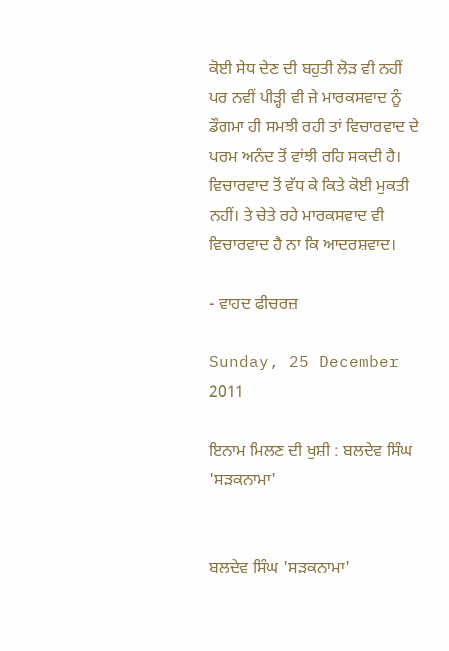ਕੋਈ ਸੇਧ ਦੇਣ ਦੀ ਬਹੁਤੀ ਲੋੜ ਵੀ ਨਹੀਂ ਪਰ ਨਵੀਂ ਪੀੜ੍ਹੀ ਵੀ ਜੇ ਮਾਰਕਸਵਾਦ ਨੂੰ ਡੌਗਮਾ ਹੀ ਸਮਝੀ ਰਹੀ ਤਾਂ ਵਿਚਾਰਵਾਦ ਦੇ ਪਰਮ ਅਨੰਦ ਤੋਂ ਵਾਂਝੀ ਰਹਿ ਸਕਦੀ ਹੈ। ਵਿਚਾਰਵਾਦ ਤੋਂ ਵੱਧ ਕੇ ਕਿਤੇ ਕੋਈ ਮੁਕਤੀ ਨਹੀਂ। ਤੇ ਚੇਤੇ ਰਹੇ ਮਾਰਕਸਵਾਦ ਵੀ ਵਿਚਾਰਵਾਦ ਹੈ ਨਾ ਕਿ ਆਦਰਸ਼ਵਾਦ।

- ਵਾਹਦ ਫੀਚਰਜ਼

Sunday, 25 December 2011

ਇਨਾਮ ਮਿਲਣ ਦੀ ਖੁਸ਼ੀ : ਬਲਦੇਵ ਸਿੰਘ 'ਸੜਕਨਾਮਾ'


ਬਲਦੇਵ ਸਿੰਘ 'ਸੜਕਨਾਮਾ'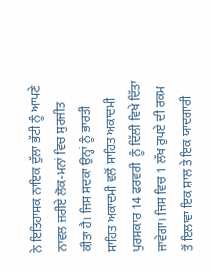ਨੇ ਇਤਿਹਾਸਕ ਨਾਇਕ ਦੁੱਲਾ ਭੱਟੀ ਨੂੰ ਆਪਣੇ ਨਾਵਲ ਜ਼ਰੀਏ ਲੋਕ-ਮਨਾਂ ਵਿਚ ਸੁਰਜੀਤ ਕੀਤਾ ਹੈ। ਜਿਸ ਸਦਕਾ ਉਨ੍ਹਾਂ ਨੂੰ ਭਾਰਤੀ ਸਾਹਿਤ ਅਕਾਦਮੀ ਵਲੋਂ ਸਾਹਿਤ ਅਕਾਦਮੀ ਪੁਰਸਕਾਰ 14 ਫਰਵਰੀ  ਨੂੰ ਦਿੱਲੀ ਵਿਖੇ ਦਿੱਤਾ ਜਾਵੇਗਾ। ਜਿਸ ਵਿਚ 1 ਲੱਖ ਰੁਪਏ ਦੀ ਰਕਮ ਤੋਂ ਇਲਾਵਾ ਇਕ ਸ਼ਾਲ ਤੇ ਇਕ ਯਾਦਗਾਰੀ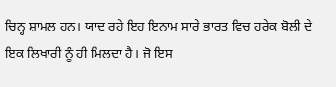ਚਿਨ੍ਹ ਸ਼ਾਮਲ ਹਨ। ਯਾਦ ਰਹੇ ਇਹ ਇਨਾਮ ਸਾਰੇ ਭਾਰਤ ਵਿਚ ਹਰੇਕ ਬੋਲੀ ਦੇ ਇਕ ਲਿਖਾਰੀ ਨੂੰ ਹੀ ਮਿਲਦਾ ਹੈ। ਜੋ ਇਸ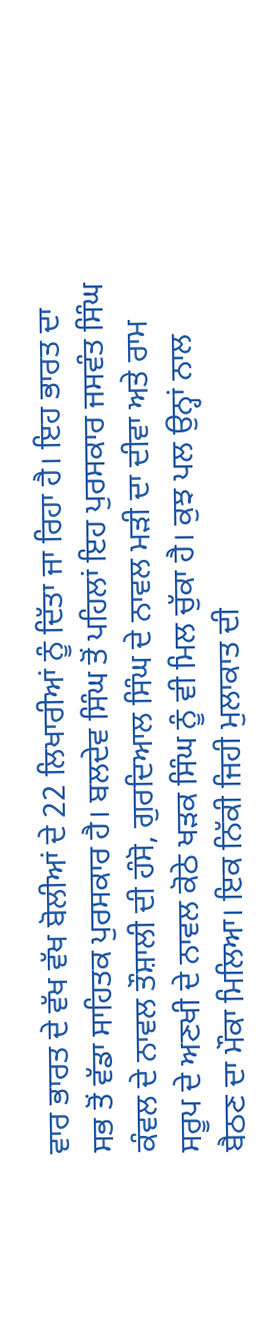ਵਾਰ ਭਾਰਤ ਦੇ ਵੱਖ ਵੱਖ ਬੋਲੀਆਂ ਦੇ 22 ਲਿਖਾਰੀਆਂ ਨੂੰ ਦਿੱਤਾ ਜਾ ਰਿਹਾ ਹੈ। ਇਹ ਭਾਰਤ ਦਾ ਸਭ ਤੋਂ ਵੱਡਾ ਸਾਹਿਤਕ ਪੁਰਸਕਾਰ ਹੈ। ਬਲਦੇਵ ਸਿੰਘ ਤੋਂ ਪਹਿਲਾਂ ਇਹ ਪੁਰਸਕਾਰ ਜਸਵੰਤ ਸਿੰਘ ਕੰਵਲ ਦੇ ਨਾਵਲ ਤੌਸ਼ਾਲੀ ਦੀ ਹੰਸੋ, ਗੁਰਦਿਆਲ ਸਿੰਘ ਦੇ ਨਾਵਲ ਮੜੀ ਦਾ ਦੀਵਾ ਅਤੇ ਰਾਮ ਸਰੂਪ ਦੇ ਅਣਖੀ ਦੇ ਨਾਵਲ ਕੋਠੇ ਖੜਕ ਸਿੰਘ ਨੂੰ ਵੀ ਮਿਲ ਚੁੱਕਾ ਹੈ। ਕੁਝ ਪਲ ਉਨ੍ਹਾਂ ਨਾਲ ਬੈਠਣ ਦਾ ਮੌਕਾ ਮਿਲਿਆ। ਇਕ ਨਿੱਕੀ ਜਿਹੀ ਮੁਲਾਕਾਤ ਦੀ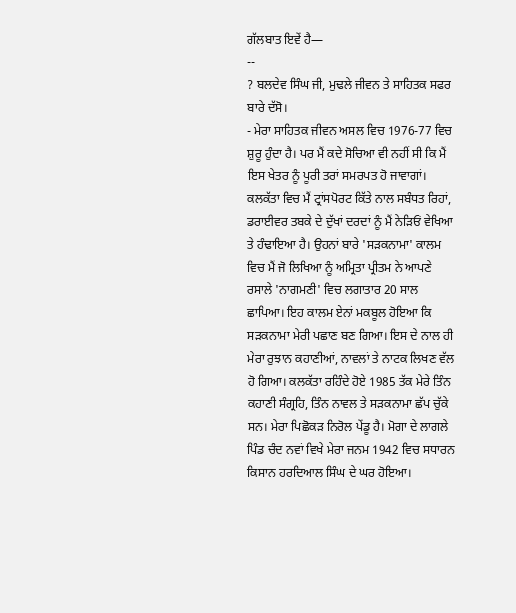ਗੱਲਬਾਤ ਇਵੇਂ ਹੈ—
--
? ਬਲਦੇਵ ਸਿੰਘ ਜੀ, ਮੁਢਲੇ ਜੀਵਨ ਤੇ ਸਾਹਿਤਕ ਸਫਰ ਬਾਰੇ ਦੱਸੋ।
- ਮੇਰਾ ਸਾਹਿਤਕ ਜੀਵਨ ਅਸਲ ਵਿਚ 1976-77 ਵਿਚ ਸ਼ੁਰੂ ਹੁੰਦਾ ਹੈ। ਪਰ ਮੈਂ ਕਦੇ ਸੋਚਿਆ ਵੀ ਨਹੀਂ ਸੀ ਕਿ ਮੈਂ ਇਸ ਖੇਤਰ ਨੂੰ ਪੂਰੀ ਤਰਾਂ ਸਮਰਪਤ ਹੋ ਜਾਵਾਗਾਂ। ਕਲਕੱਤਾ ਵਿਚ ਮੈਂ ਟ੍ਰਾਂਸਪੋਰਟ ਕਿੱਤੇ ਨਾਲ ਸਬੰਧਤ ਰਿਹਾਂ, ਡਰਾਈਵਰ ਤਬਕੇ ਦੇ ਦੁੱਖਾਂ ਦਰਦਾਂ ਨੂੰ ਮੈਂ ਨੇੜਿਓਂ ਵੇਖਿਆ ਤੇ ਹੰਢਾਇਆ ਹੈ। ਉਹਨਾਂ ਬਾਰੇ 'ਸੜਕਨਾਮਾ' ਕਾਲਮ ਵਿਚ ਮੈਂ ਜੋ ਲਿਖਿਆ ਨੂੰ ਅਮ੍ਰਿਤਾ ਪ੍ਰੀਤਮ ਨੇ ਆਪਣੇ ਰਸਾਲੇ 'ਨਾਗਮਣੀ' ਵਿਚ ਲਗਾਤਾਰ 20 ਸਾਲ ਛਾਪਿਆ। ਇਹ ਕਾਲਮ ਏਨਾਂ ਮਕਬੂਲ ਹੋਇਆ ਕਿ ਸੜਕਨਾਮਾ ਮੇਰੀ ਪਛਾਣ ਬਣ ਗਿਆ। ਇਸ ਦੇ ਨਾਲ ਹੀ ਮੇਰਾ ਰੁਝਾਨ ਕਹਾਣੀਆਂ, ਨਾਵਲਾਂ ਤੇ ਨਾਟਕ ਲਿਖਣ ਵੱਲ ਹੋ ਗਿਆ। ਕਲਕੱਤਾ ਰਹਿੰਦੇ ਹੋਏ 1985 ਤੱਕ ਮੇਰੇ ਤਿੰਨ ਕਹਾਣੀ ਸੰਗ੍ਰਹਿ, ਤਿੰਨ ਨਾਵਲ ਤੇ ਸੜਕਨਾਮਾ ਛੱਪ ਚੁੱਕੇ ਸਨ। ਮੇਰਾ ਪਿਛੋਕੜ ਨਿਰੋਲ ਪੇਂਡੂ ਹੈ। ਮੋਗਾ ਦੇ ਲਾਗਲੇ ਪਿੰਡ ਚੰਦ ਨਵਾਂ ਵਿਖੇ ਮੇਰਾ ਜਨਮ 1942 ਵਿਚ ਸਧਾਰਨ ਕਿਸਾਨ ਹਰਦਿਆਲ ਸਿੰਘ ਦੇ ਘਰ ਹੋਇਆ।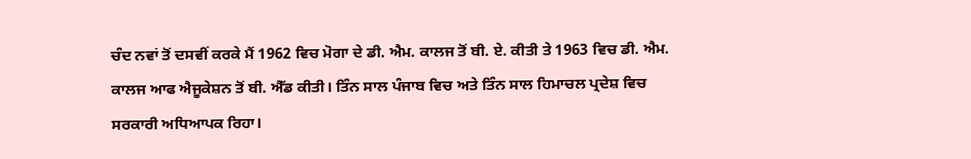ਚੰਦ ਨਵਾਂ ਤੋਂ ਦਸਵੀਂ ਕਰਕੇ ਮੈਂ 1962 ਵਿਚ ਮੋਗਾ ਦੇ ਡੀ. ਐਮ. ਕਾਲਜ ਤੋਂ ਬੀ. ਏ. ਕੀਤੀ ਤੇ 1963 ਵਿਚ ਡੀ. ਐਮ. ਕਾਲਜ ਆਫ ਐਜੂਕੇਸ਼ਨ ਤੋਂ ਬੀ. ਐੱਡ ਕੀਤੀ। ਤਿੰਨ ਸਾਲ ਪੰਜਾਬ ਵਿਚ ਅਤੇ ਤਿੰਨ ਸਾਲ ਹਿਮਾਚਲ ਪ੍ਰਦੇਸ਼ ਵਿਚ ਸਰਕਾਰੀ ਅਧਿਆਪਕ ਰਿਹਾ।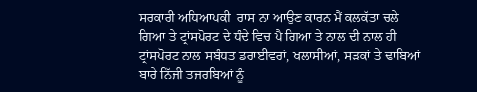ਸਰਕਾਰੀ ਅਧਿਆਪਕੀ  ਰਾਸ ਨਾ ਆਉਣ ਕਾਰਨ ਮੈਂ ਕਲਕੱਤਾ ਚਲੇ ਗਿਆ ਤੇ ਟ੍ਰਾਂਸਪੋਰਟ ਦੇ ਧੰਦੇ ਵਿਚ ਪੈ ਗਿਆ ਤੇ ਨਾਲ ਦੀ ਨਾਲ ਹੀ ਟ੍ਰਾਂਸਪੋਰਟ ਨਾਲ ਸਬੰਧਤ ਡਰਾਈਵਰਾਂ, ਖਲਾਸੀਆਂ, ਸੜਕਾਂ ਤੇ ਢਾਬਿਆਂ ਬਾਰੇ ਨਿੱਜੀ ਤਜਰਬਿਆਂ ਨੂੰ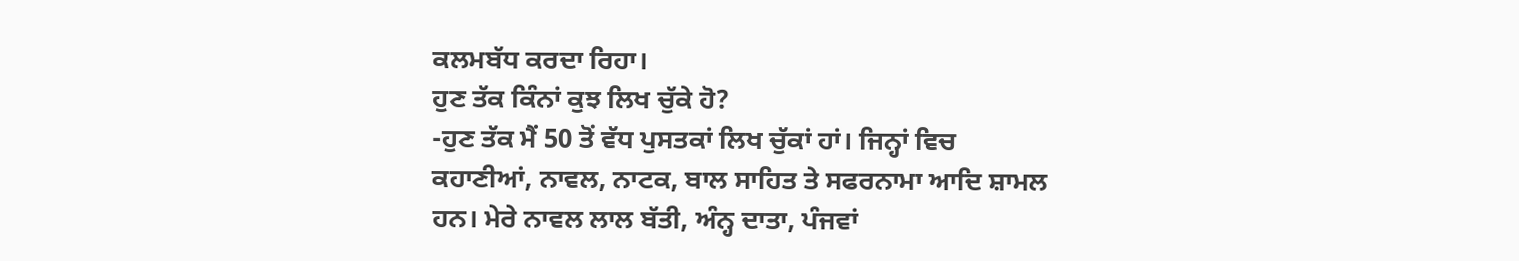ਕਲਮਬੱਧ ਕਰਦਾ ਰਿਹਾ।
ਹੁਣ ਤੱਕ ਕਿੰਨਾਂ ਕੁਝ ਲਿਖ ਚੁੱਕੇ ਹੋ?
-ਹੁਣ ਤੱਕ ਮੈਂ 50 ਤੋਂ ਵੱਧ ਪੁਸਤਕਾਂ ਲਿਖ ਚੁੱਕਾਂ ਹਾਂ। ਜਿਨ੍ਹਾਂ ਵਿਚ ਕਹਾਣੀਆਂ, ਨਾਵਲ, ਨਾਟਕ, ਬਾਲ ਸਾਹਿਤ ਤੇ ਸਫਰਨਾਮਾ ਆਦਿ ਸ਼ਾਮਲ ਹਨ। ਮੇਰੇ ਨਾਵਲ ਲਾਲ ਬੱਤੀ, ਅੰਨ੍ਹ ਦਾਤਾ, ਪੰਜਵਾਂ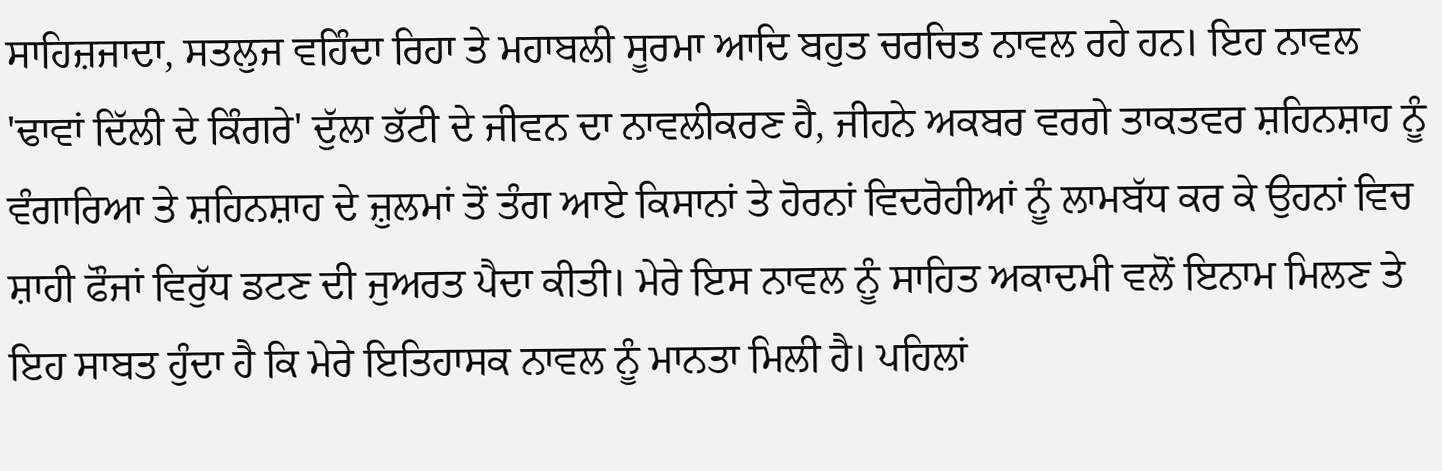ਸਾਹਿਜ਼ਜਾਦਾ, ਸਤਲੁਜ ਵਹਿੰਦਾ ਰਿਹਾ ਤੇ ਮਹਾਬਲੀ ਸੂਰਮਾ ਆਦਿ ਬਹੁਤ ਚਰਚਿਤ ਨਾਵਲ ਰਹੇ ਹਨ। ਇਹ ਨਾਵਲ 'ਢਾਵਾਂ ਦਿੱਲੀ ਦੇ ਕਿੰਗਰੇ' ਦੁੱਲਾ ਭੱਟੀ ਦੇ ਜੀਵਨ ਦਾ ਨਾਵਲੀਕਰਣ ਹੈ, ਜੀਹਨੇ ਅਕਬਰ ਵਰਗੇ ਤਾਕਤਵਰ ਸ਼ਹਿਨਸ਼ਾਹ ਨੂੰ ਵੰਗਾਰਿਆ ਤੇ ਸ਼ਹਿਨਸ਼ਾਹ ਦੇ ਜ਼ੁਲਮਾਂ ਤੋਂ ਤੰਗ ਆਏ ਕਿਸਾਨਾਂ ਤੇ ਹੋਰਨਾਂ ਵਿਦਰੋਹੀਆਂ ਨੂੰ ਲਾਮਬੱਧ ਕਰ ਕੇ ਉਹਨਾਂ ਵਿਚ ਸ਼ਾਹੀ ਫੌਜਾਂ ਵਿਰੁੱਧ ਡਟਣ ਦੀ ਜੁਅਰਤ ਪੈਦਾ ਕੀਤੀ। ਮੇਰੇ ਇਸ ਨਾਵਲ ਨੂੰ ਸਾਹਿਤ ਅਕਾਦਮੀ ਵਲੋਂ ਇਨਾਮ ਮਿਲਣ ਤੇ ਇਹ ਸਾਬਤ ਹੁੰਦਾ ਹੈ ਕਿ ਮੇਰੇ ਇਤਿਹਾਸਕ ਨਾਵਲ ਨੂੰ ਮਾਨਤਾ ਮਿਲੀ ਹੈ। ਪਹਿਲਾਂ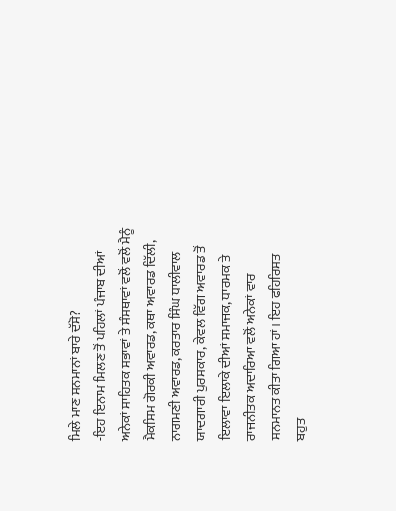ਮਿਲੇ ਮਾਣ ਸਨਮਾਨਾਂ ਬਾਰੇ ਦੱਸੋ?
-ਇਹ ਇਨਾਮ ਮਿਲਣ ਤੋਂ ਪਹਿਲਾਂ ਪੰਜਾਬ ਦੀਆਂ ਅਨੇਕਾਂ ਸਾਹਿਤਕ ਸਭਾਵਾਂ ਤੇ ਸੰਸਥਾਵਾਂ ਵਲੋਂ ਵਲੋਂ ਮੈਨੂੰ ਮੈਕਸਿਮ ਗੋਰਕੀ ਅਵਾਰਡ, ਕਥਾ ਅਵਾਰਡ ਦਿੱਲੀ, ਨਾਗਮਣੀ ਅਵਾਰਡ, ਕਰਤਾਰ ਸਿੰਘ ਧਾਲੀਵਾਲ ਯਾਦਗਾਰੀ ਪੁਰਸਕਾਰ, ਕੇਵਲ ਵਿੱਗ ਅਵਾਰਡ ਤੋਂ ਇਲਾਵਾ ਇਲਾਕੇ ਦੀਆਂ ਸਮਾਜਕ, ਧਾਰਮਕ ਤੇ ਰਾਜਨੀਤਕ ਅਦਾਰਿਆ ਵਲੋਂ ਅਨੇਕਾਂ ਵਾਰ ਸਨਮਾਨਤ ਕੀਤਾ ਗਿਆ ਹਾਂ। ਇਹ ਫਹਿਰਿਸਤ ਬਹੁਤ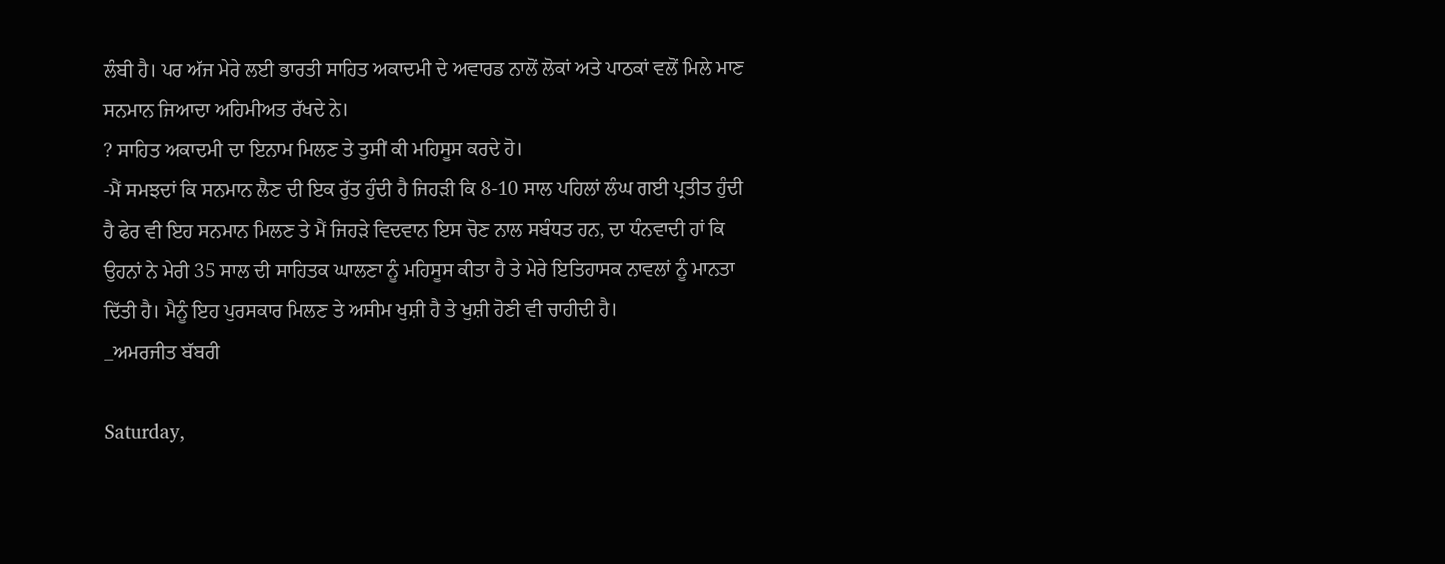ਲੰਬੀ ਹੈ। ਪਰ ਅੱਜ ਮੇਰੇ ਲਈ ਭਾਰਤੀ ਸਾਹਿਤ ਅਕਾਦਮੀ ਦੇ ਅਵਾਰਡ ਨਾਲੋਂ ਲੋਕਾਂ ਅਤੇ ਪਾਠਕਾਂ ਵਲੋਂ ਮਿਲੇ ਮਾਣ ਸਨਮਾਨ ਜਿਆਦਾ ਅਹਿਮੀਅਤ ਰੱਖਦੇ ਨੇ।
? ਸਾਹਿਤ ਅਕਾਦਮੀ ਦਾ ਇਨਾਮ ਮਿਲਣ ਤੇ ਤੁਸੀਂ ਕੀ ਮਹਿਸੂਸ ਕਰਦੇ ਹੋ।
-ਮੈਂ ਸਮਝਦਾਂ ਕਿ ਸਨਮਾਨ ਲੈਣ ਦੀ ਇਕ ਰੁੱਤ ਹੁੰਦੀ ਹੈ ਜਿਹੜੀ ਕਿ 8-10 ਸਾਲ ਪਹਿਲਾਂ ਲੰਘ ਗਈ ਪ੍ਰਤੀਤ ਹੁੰਦੀ ਹੈ ਫੇਰ ਵੀ ਇਹ ਸਨਮਾਨ ਮਿਲਣ ਤੇ ਮੈਂ ਜਿਹੜੇ ਵਿਦਵਾਨ ਇਸ ਚੋਣ ਨਾਲ ਸਬੰਧਤ ਹਨ, ਦਾ ਧੰਨਵਾਦੀ ਹਾਂ ਕਿ ਉਹਨਾਂ ਨੇ ਮੇਰੀ 35 ਸਾਲ ਦੀ ਸਾਹਿਤਕ ਘਾਲਣਾ ਨੂੰ ਮਹਿਸੂਸ ਕੀਤਾ ਹੈ ਤੇ ਮੇਰੇ ਇਤਿਹਾਸਕ ਨਾਵਲਾਂ ਨੂੰ ਮਾਨਤਾ ਦਿੱਤੀ ਹੈ। ਮੈਨੂੰ ਇਹ ਪੁਰਸਕਾਰ ਮਿਲਣ ਤੇ ਅਸੀਮ ਖੁਸ਼ੀ ਹੈ ਤੇ ਖੁਸ਼ੀ ਹੋਣੀ ਵੀ ਚਾਹੀਦੀ ਹੈ।
_ਅਮਰਜੀਤ ਬੱਬਰੀ

Saturday,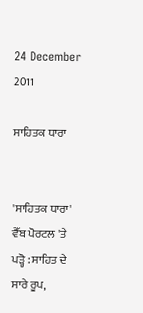24 December 2011

ਸਾਹਿਤਕ ਧਾਰਾ


'ਸਾਹਿਤਕ ਧਾਰਾ' ਵੈੱਬ ਪੋਰਟਲ 'ਤੇ
ਪੜ੍ਹੋ : ਸਾਹਿਤ ਦੇ ਸਾਰੇ ਰੂਪ,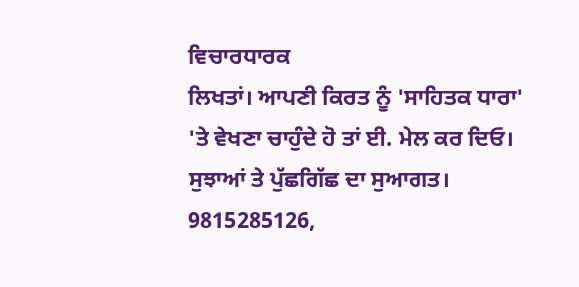ਵਿਚਾਰਧਾਰਕ
ਲਿਖਤਾਂ। ਆਪਣੀ ਕਿਰਤ ਨੂੰ 'ਸਾਹਿਤਕ ਧਾਰਾ'
'ਤੇ ਵੇਖਣਾ ਚਾਹੁੰਦੇ ਹੋ ਤਾਂ ਈ. ਮੇਲ ਕਰ ਦਿਓ।
ਸੁਝਾਆਂ ਤੇ ਪੁੱਛਗਿੱਛ ਦਾ ਸੁਆਗਤ।
9815285126,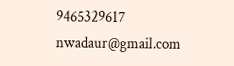9465329617
nwadaur@gmail.com